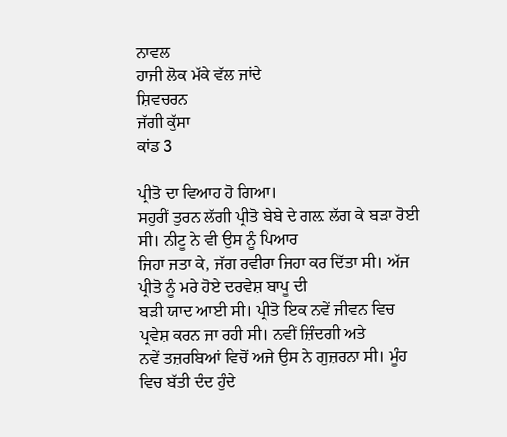ਨਾਵਲ
ਹਾਜੀ ਲੋਕ ਮੱਕੇ ਵੱਲ ਜਾਂਦੇ
ਸ਼ਿਵਚਰਨ
ਜੱਗੀ ਕੁੱਸਾ
ਕਾਂਡ 3

ਪ੍ਰੀਤੋ ਦਾ ਵਿਆਹ ਹੋ ਗਿਆ।
ਸਹੁਰੀਂ ਤੁਰਨ ਲੱਗੀ ਪ੍ਰੀਤੋ ਬੇਬੇ ਦੇ ਗਲ਼ ਲੱਗ ਕੇ ਬੜਾ ਰੋਈ ਸੀ। ਨੀਟੂ ਨੇ ਵੀ ਉਸ ਨੂੰ ਪਿਆਰ
ਜਿਹਾ ਜਤਾ ਕੇ, ਜੱਗ ਰਵੀਰਾ ਜਿਹਾ ਕਰ ਦਿੱਤਾ ਸੀ। ਅੱਜ ਪ੍ਰੀਤੋ ਨੂੰ ਮਰੇ ਹੋਏ ਦਰਵੇਸ਼ ਬਾਪੂ ਦੀ
ਬੜੀ ਯਾਦ ਆਈ ਸੀ। ਪ੍ਰੀਤੋ ਇਕ ਨਵੇਂ ਜੀਵਨ ਵਿਚ ਪ੍ਰਵੇਸ਼ ਕਰਨ ਜਾ ਰਹੀ ਸੀ। ਨਵੀਂ ਜ਼ਿੰਦਗੀ ਅਤੇ
ਨਵੇਂ ਤਜ਼ਰਬਿਆਂ ਵਿਚੋਂ ਅਜੇ ਉਸ ਨੇ ਗੁਜ਼ਰਨਾ ਸੀ। ਮੂੰਹ ਵਿਚ ਬੱਤੀ ਦੰਦ ਹੁੰਦੇ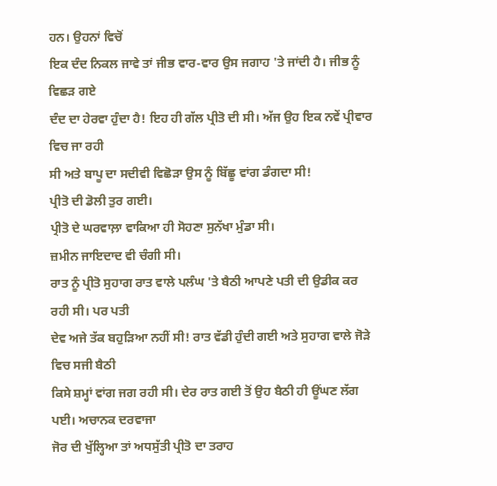ਹਨ। ਉਹਨਾਂ ਵਿਚੋਂ
ਇਕ ਦੰਦ ਨਿਕਲ ਜਾਵੇ ਤਾਂ ਜੀਭ ਵਾਰ-ਵਾਰ ਉਸ ਜਗਾਹ 'ਤੇ ਜਾਂਦੀ ਹੈ। ਜੀਭ ਨੂੰ ਵਿਛੜ ਗਏ
ਦੰਦ ਦਾ ਹੇਰਵਾ ਹੁੰਦਾ ਹੈ! ਇਹ ਹੀ ਗੱਲ ਪ੍ਰੀਤੋ ਦੀ ਸੀ। ਅੱਜ ਉਹ ਇਕ ਨਵੇਂ ਪ੍ਰੀਵਾਰ ਵਿਚ ਜਾ ਰਹੀ
ਸੀ ਅਤੇ ਬਾਪੂ ਦਾ ਸਦੀਵੀ ਵਿਛੋੜਾ ਉਸ ਨੂੰ ਬਿੱਛੂ ਵਾਂਗ ਡੰਗਦਾ ਸੀ!
ਪ੍ਰੀਤੋ ਦੀ ਡੋਲੀ ਤੁਰ ਗਈ।
ਪ੍ਰੀਤੋ ਦੇ ਘਰਵਾਲ਼ਾ ਵਾਕਿਆ ਹੀ ਸੋਹਣਾ ਸੁਨੱਖਾ ਮੁੰਡਾ ਸੀ।
ਜ਼ਮੀਨ ਜਾਇਦਾਦ ਵੀ ਚੰਗੀ ਸੀ।
ਰਾਤ ਨੂੰ ਪ੍ਰੀਤੋ ਸੁਹਾਗ ਰਾਤ ਵਾਲੇ ਪਲੰਘ 'ਤੇ ਬੈਠੀ ਆਪਣੇ ਪਤੀ ਦੀ ਉਡੀਕ ਕਰ ਰਹੀ ਸੀ। ਪਰ ਪਤੀ
ਦੇਵ ਅਜੇ ਤੱਕ ਬਹੁੜਿਆ ਨਹੀਂ ਸੀ! ਰਾਤ ਵੱਡੀ ਹੁੰਦੀ ਗਈ ਅਤੇ ਸੁਹਾਗ ਵਾਲੇ ਜੋੜੇ ਵਿਚ ਸਜੀ ਬੈਠੀ
ਕਿਸੇ ਸ਼ਮ੍ਹਾਂ ਵਾਂਗ ਜਗ ਰਹੀ ਸੀ। ਦੇਰ ਰਾਤ ਗਈ ਤੋਂ ਉਹ ਬੈਠੀ ਹੀ ਊਂਘਣ ਲੱਗ ਪਈ। ਅਚਾਨਕ ਦਰਵਾਜਾ
ਜੋਰ ਦੀ ਖੁੱਲ੍ਹਿਆ ਤਾਂ ਅਧਸੁੱਤੀ ਪ੍ਰੀਤੋ ਦਾ ਤਰਾਹ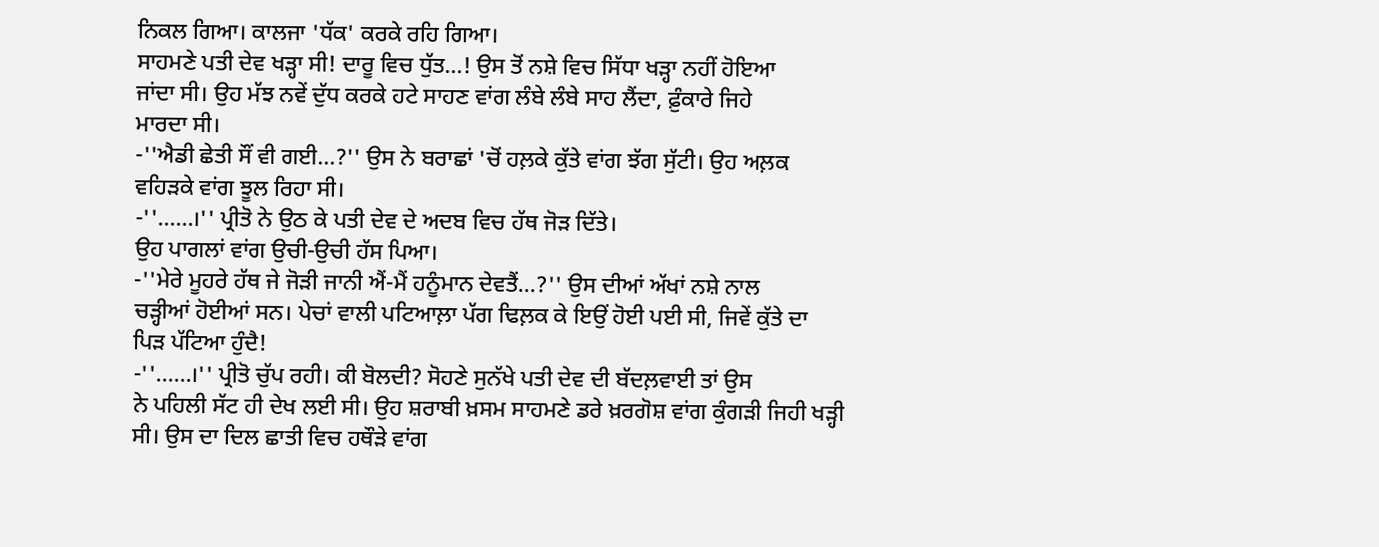ਨਿਕਲ ਗਿਆ। ਕਾਲਜਾ 'ਧੱਕ' ਕਰਕੇ ਰਹਿ ਗਿਆ।
ਸਾਹਮਣੇ ਪਤੀ ਦੇਵ ਖੜ੍ਹਾ ਸੀ! ਦਾਰੂ ਵਿਚ ਧੁੱਤ...! ਉਸ ਤੋਂ ਨਸ਼ੇ ਵਿਚ ਸਿੱਧਾ ਖੜ੍ਹਾ ਨਹੀਂ ਹੋਇਆ
ਜਾਂਦਾ ਸੀ। ਉਹ ਮੱਝ ਨਵੇਂ ਦੁੱਧ ਕਰਕੇ ਹਟੇ ਸਾਹਣ ਵਾਂਗ ਲੰਬੇ ਲੰਬੇ ਸਾਹ ਲੈਂਦਾ, ਫ਼ੁੰਕਾਰੇ ਜਿਹੇ
ਮਾਰਦਾ ਸੀ।
-''ਐਡੀ ਛੇਤੀ ਸੌਂ ਵੀ ਗਈ...?'' ਉਸ ਨੇ ਬਰਾਛਾਂ 'ਚੋਂ ਹਲ਼ਕੇ ਕੁੱਤੇ ਵਾਂਗ ਝੱਗ ਸੁੱਟੀ। ਉਹ ਅਲ਼ਕ
ਵਹਿੜਕੇ ਵਾਂਗ ਝੂਲ ਰਿਹਾ ਸੀ।
-''......।'' ਪ੍ਰੀਤੋ ਨੇ ਉਠ ਕੇ ਪਤੀ ਦੇਵ ਦੇ ਅਦਬ ਵਿਚ ਹੱਥ ਜੋੜ ਦਿੱਤੇ।
ਉਹ ਪਾਗਲਾਂ ਵਾਂਗ ਉਚੀ-ਉਚੀ ਹੱਸ ਪਿਆ।
-''ਮੇਰੇ ਮੂਹਰੇ ਹੱਥ ਜੇ ਜੋੜੀ ਜਾਨੀ ਐਂ-ਮੈਂ ਹਨੂੰਮਾਨ ਦੇਵਤੈਂ...?'' ਉਸ ਦੀਆਂ ਅੱਖਾਂ ਨਸ਼ੇ ਨਾਲ
ਚੜ੍ਹੀਆਂ ਹੋਈਆਂ ਸਨ। ਪੇਚਾਂ ਵਾਲੀ ਪਟਿਆਲ਼ਾ ਪੱਗ ਢਿਲ਼ਕ ਕੇ ਇਉਂ ਹੋਈ ਪਈ ਸੀ, ਜਿਵੇਂ ਕੁੱਤੇ ਦਾ
ਪਿੜ ਪੱਟਿਆ ਹੁੰਦੈ!
-''......।'' ਪ੍ਰੀਤੋ ਚੁੱਪ ਰਹੀ। ਕੀ ਬੋਲਦੀ? ਸੋਹਣੇ ਸੁਨੱਖੇ ਪਤੀ ਦੇਵ ਦੀ ਬੱਦਲ਼ਵਾਈ ਤਾਂ ਉਸ
ਨੇ ਪਹਿਲੀ ਸੱਟ ਹੀ ਦੇਖ ਲਈ ਸੀ। ਉਹ ਸ਼ਰਾਬੀ ਖ਼ਸਮ ਸਾਹਮਣੇ ਡਰੇ ਖ਼ਰਗੋਸ਼ ਵਾਂਗ ਕੁੰਗੜੀ ਜਿਹੀ ਖੜ੍ਹੀ
ਸੀ। ਉਸ ਦਾ ਦਿਲ ਛਾਤੀ ਵਿਚ ਹਥੌੜੇ ਵਾਂਗ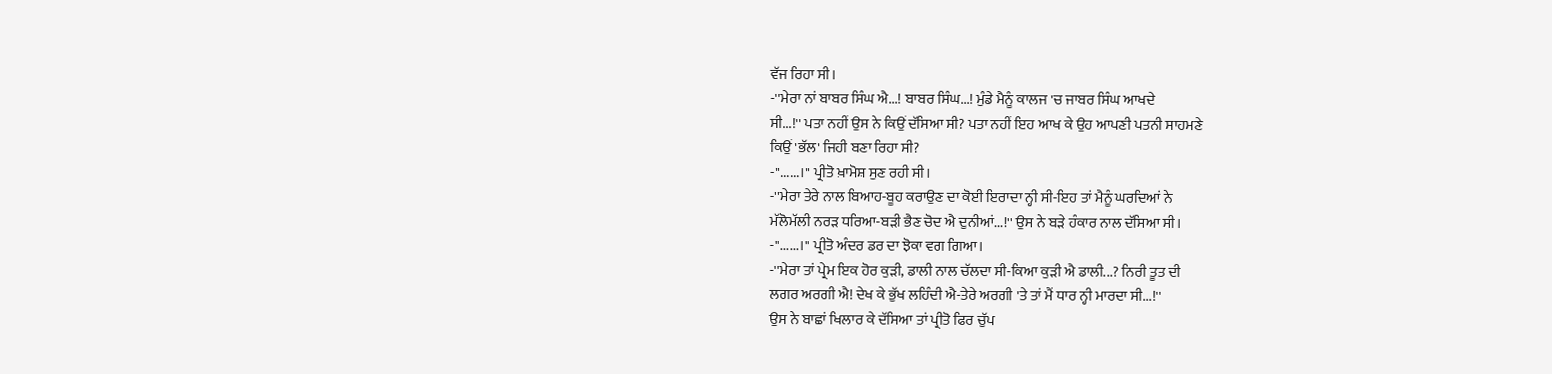ਵੱਜ ਰਿਹਾ ਸੀ।
-''ਮੇਰਾ ਨਾਂ ਬਾਬਰ ਸਿੰਘ ਐ...! ਬਾਬਰ ਸਿੰਘ...! ਮੁੰਡੇ ਮੈਨੂੰ ਕਾਲਜ 'ਚ ਜਾਬਰ ਸਿੰਘ ਆਖਦੇ
ਸੀ...!'' ਪਤਾ ਨਹੀਂ ਉਸ ਨੇ ਕਿਉਂ ਦੱਸਿਆ ਸੀ? ਪਤਾ ਨਹੀਂ ਇਹ ਆਖ ਕੇ ਉਹ ਆਪਣੀ ਪਤਨੀ ਸਾਹਮਣੇ
ਕਿਉਂ 'ਭੱਲ' ਜਿਹੀ ਬਣਾ ਰਿਹਾ ਸੀ?
-''......।'' ਪ੍ਰੀਤੋ ਖ਼ਾਮੋਸ਼ ਸੁਣ ਰਹੀ ਸੀ।
-''ਮੇਰਾ ਤੇਰੇ ਨਾਲ ਬਿਆਹ-ਬੂਹ ਕਰਾਉਣ ਦਾ ਕੋਈ ਇਰਾਦਾ ਨ੍ਹੀ ਸੀ-ਇਹ ਤਾਂ ਮੈਨੂੰ ਘਰਦਿਆਂ ਨੇ
ਮੱਲੋਮੱਲੀ ਨਰੜ ਧਰਿਆ-ਬੜੀ ਭੈਣ ਚੋਦ ਐ ਦੁਨੀਆਂ...!'' ਉਸ ਨੇ ਬੜੇ ਹੰਕਾਰ ਨਾਲ ਦੱਸਿਆ ਸੀ।
-''......।'' ਪ੍ਰੀਤੋ ਅੰਦਰ ਡਰ ਦਾ ਝੋਕਾ ਵਗ ਗਿਆ।
-''ਮੇਰਾ ਤਾਂ ਪ੍ਰੇਮ ਇਕ ਹੋਰ ਕੁੜੀ, ਡਾਲੀ ਨਾਲ ਚੱਲਦਾ ਸੀ-ਕਿਆ ਕੁੜੀ ਐ ਡਾਲੀ...? ਨਿਰੀ ਤੂਤ ਦੀ
ਲਗਰ ਅਰਗੀ ਐ! ਦੇਖ ਕੇ ਭੁੱਖ ਲਹਿੰਦੀ ਐ-ਤੇਰੇ ਅਰਗੀ 'ਤੇ ਤਾਂ ਮੈਂ ਧਾਰ ਨ੍ਹੀ ਮਾਰਦਾ ਸੀ...!''
ਉਸ ਨੇ ਬਾਛਾਂ ਖਿਲਾਰ ਕੇ ਦੱਸਿਆ ਤਾਂ ਪ੍ਰੀਤੋ ਫਿਰ ਚੁੱਪ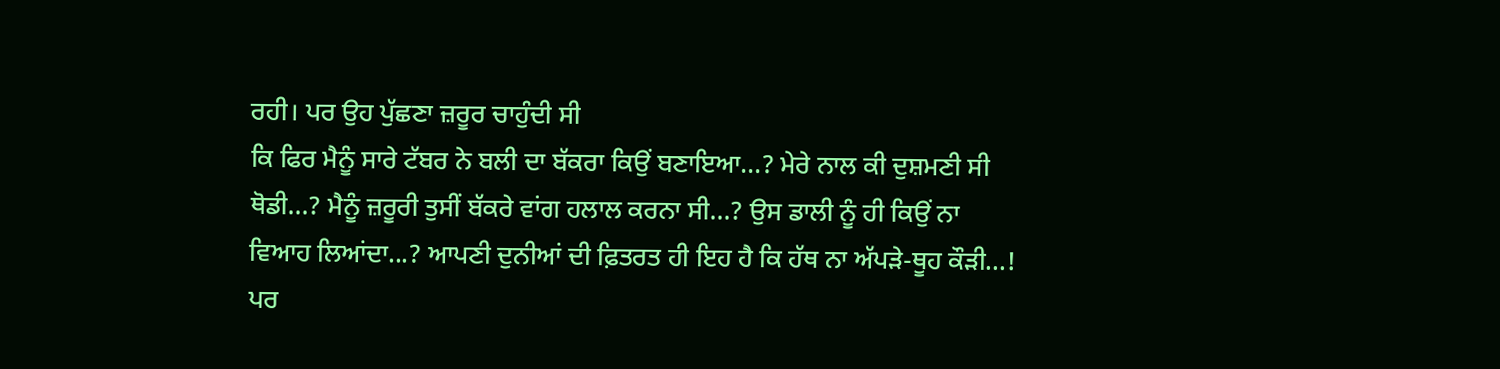ਰਹੀ। ਪਰ ਉਹ ਪੁੱਛਣਾ ਜ਼ਰੂਰ ਚਾਹੁੰਦੀ ਸੀ
ਕਿ ਫਿਰ ਮੈਨੂੰ ਸਾਰੇ ਟੱਬਰ ਨੇ ਬਲੀ ਦਾ ਬੱਕਰਾ ਕਿਉਂ ਬਣਾਇਆ...? ਮੇਰੇ ਨਾਲ ਕੀ ਦੁਸ਼ਮਣੀ ਸੀ
ਥੋਡੀ...? ਮੈਨੂੰ ਜ਼ਰੂਰੀ ਤੁਸੀਂ ਬੱਕਰੇ ਵਾਂਗ ਹਲਾਲ ਕਰਨਾ ਸੀ...? ਉਸ ਡਾਲੀ ਨੂੰ ਹੀ ਕਿਉਂ ਨਾ
ਵਿਆਹ ਲਿਆਂਦਾ...? ਆਪਣੀ ਦੁਨੀਆਂ ਦੀ ਫ਼ਿਤਰਤ ਹੀ ਇਹ ਹੈ ਕਿ ਹੱਥ ਨਾ ਅੱਪੜੇ-ਥੂਹ ਕੌੜੀ...! ਪਰ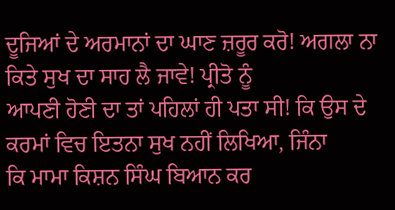ਦੂਜਿਆਂ ਦੇ ਅਰਮਾਨਾਂ ਦਾ ਘਾਣ ਜ਼ਰੂਰ ਕਰੋ! ਅਗਲਾ ਨਾ ਕਿਤੇ ਸੁਖ ਦਾ ਸਾਹ ਲੈ ਜਾਵੇ! ਪ੍ਰੀਤੋ ਨੂੰ
ਆਪਣੀ ਹੋਣੀ ਦਾ ਤਾਂ ਪਹਿਲਾਂ ਹੀ ਪਤਾ ਸੀ! ਕਿ ਉਸ ਦੇ ਕਰਮਾਂ ਵਿਚ ਇਤਨਾ ਸੁਖ ਨਹੀਂ ਲਿਖਿਆ, ਜਿੰਨਾ
ਕਿ ਮਾਮਾ ਕਿਸ਼ਨ ਸਿੰਘ ਬਿਆਨ ਕਰ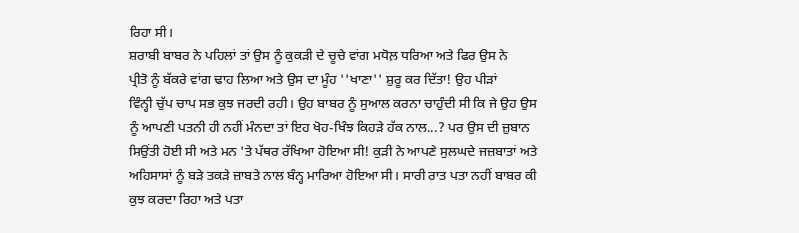ਰਿਹਾ ਸੀ।
ਸ਼ਰਾਬੀ ਬਾਬਰ ਨੇ ਪਹਿਲਾਂ ਤਾਂ ਉਸ ਨੂੰ ਕੁਕੜੀ ਦੇ ਚੂਚੇ ਵਾਂਗ ਮਧੋਲ਼ ਧਰਿਆ ਅਤੇ ਫਿਰ ਉਸ ਨੇ
ਪ੍ਰੀਤੋ ਨੂੰ ਬੱਕਰੇ ਵਾਂਗ ਢਾਹ ਲਿਆ ਅਤੇ ਉਸ ਦਾ ਮੂੰਹ ''ਖਾਣਾ'' ਸ਼ੁਰੂ ਕਰ ਦਿੱਤਾ! ਉਹ ਪੀੜਾਂ
ਵਿੰਨ੍ਹੀ ਚੁੱਪ ਚਾਪ ਸਭ ਕੁਝ ਜਰਦੀ ਰਹੀ। ਉਹ ਬਾਬਰ ਨੂੰ ਸੁਆਲ ਕਰਨਾ ਚਾਹੁੰਦੀ ਸੀ ਕਿ ਜੇ ਉਹ ਉਸ
ਨੂੰ ਆਪਣੀ ਪਤਨੀ ਹੀ ਨਹੀਂ ਮੰਨਦਾ ਤਾਂ ਇਹ ਖੋਹ-ਖਿੰਝ ਕਿਹੜੇ ਹੱਕ ਨਾਲ...? ਪਰ ਉਸ ਦੀ ਜ਼ੁਬਾਨ
ਸਿਉਂਤੀ ਹੋਈ ਸੀ ਅਤੇ ਮਨ 'ਤੇ ਪੱਥਰ ਰੱਖਿਆ ਹੋਇਆ ਸੀ! ਕੁੜੀ ਨੇ ਆਪਣੇ ਸੁਲਘਦੇ ਜਜ਼ਬਾਤਾਂ ਅਤੇ
ਅਹਿਸਾਸਾਂ ਨੂੰ ਬੜੇ ਤਕੜੇ ਜ਼ਾਬਤੇ ਨਾਲ ਬੰਨ੍ਹ ਮਾਰਿਆ ਹੋਇਆ ਸੀ। ਸਾਰੀ ਰਾਤ ਪਤਾ ਨਹੀਂ ਬਾਬਰ ਕੀ
ਕੁਝ ਕਰਦਾ ਰਿਹਾ ਅਤੇ ਪਤਾ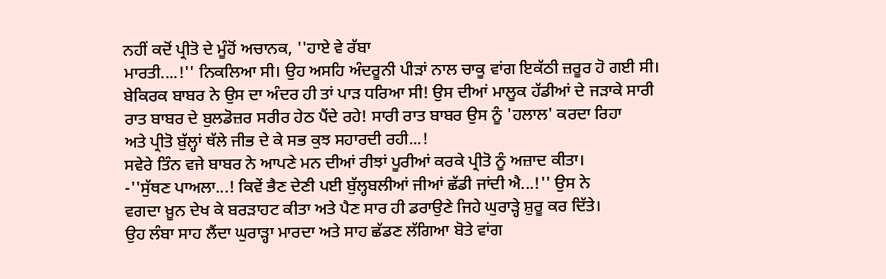ਨਹੀਂ ਕਦੋਂ ਪ੍ਰੀਤੋ ਦੇ ਮੂੰਹੋਂ ਅਚਾਨਕ, ''ਹਾਏ ਵੇ ਰੱਬਾ
ਮਾਰਤੀ....!'' ਨਿਕਲਿਆ ਸੀ। ਉਹ ਅਸਹਿ ਅੰਦਰੂਨੀ ਪੀੜਾਂ ਨਾਲ ਚਾਕੂ ਵਾਂਗ ਇਕੱਠੀ ਜ਼ਰੂਰ ਹੋ ਗਈ ਸੀ।
ਬੇਕਿਰਕ ਬਾਬਰ ਨੇ ਉਸ ਦਾ ਅੰਦਰ ਹੀ ਤਾਂ ਪਾੜ ਧਰਿਆ ਸੀ! ਉਸ ਦੀਆਂ ਮਾਲੂਕ ਹੱਡੀਆਂ ਦੇ ਜੜਾਕੇ ਸਾਰੀ
ਰਾਤ ਬਾਬਰ ਦੇ ਬੁਲਡੋਜ਼ਰ ਸਰੀਰ ਹੇਠ ਪੈਂਦੇ ਰਹੇ! ਸਾਰੀ ਰਾਤ ਬਾਬਰ ਉਸ ਨੂੰ 'ਹਲਾਲ' ਕਰਦਾ ਰਿਹਾ
ਅਤੇ ਪ੍ਰੀਤੋ ਬੁੱਲ੍ਹਾਂ ਥੱਲੇ ਜੀਭ ਦੇ ਕੇ ਸਭ ਕੁਝ ਸਹਾਰਦੀ ਰਹੀ...!
ਸਵੇਰੇ ਤਿੰਨ ਵਜੇ ਬਾਬਰ ਨੇ ਆਪਣੇ ਮਨ ਦੀਆਂ ਰੀਝਾਂ ਪੂਰੀਆਂ ਕਰਕੇ ਪ੍ਰੀਤੋ ਨੂੰ ਅਜ਼ਾਦ ਕੀਤਾ।
-''ਸੁੱਥਣ ਪਾਅਲਾ...! ਕਿਵੇਂ ਭੈਣ ਦੇਣੀ ਪਈ ਬੁੱਲ੍ਹਬਲੀਆਂ ਜੀਆਂ ਛੱਡੀ ਜਾਂਦੀ ਐ...!'' ਉਸ ਨੇ
ਵਗਦਾ ਖ਼ੂਨ ਦੇਖ ਕੇ ਬਰੜਾਹਟ ਕੀਤਾ ਅਤੇ ਪੈਣ ਸਾਰ ਹੀ ਡਰਾਉਣੇ ਜਿਹੇ ਘੁਰਾੜ੍ਹੇ ਸ਼ੁਰੂ ਕਰ ਦਿੱਤੇ।
ਉਹ ਲੰਬਾ ਸਾਹ ਲੈਂਦਾ ਘੁਰਾੜ੍ਹਾ ਮਾਰਦਾ ਅਤੇ ਸਾਹ ਛੱਡਣ ਲੱਗਿਆ ਬੋਤੇ ਵਾਂਗ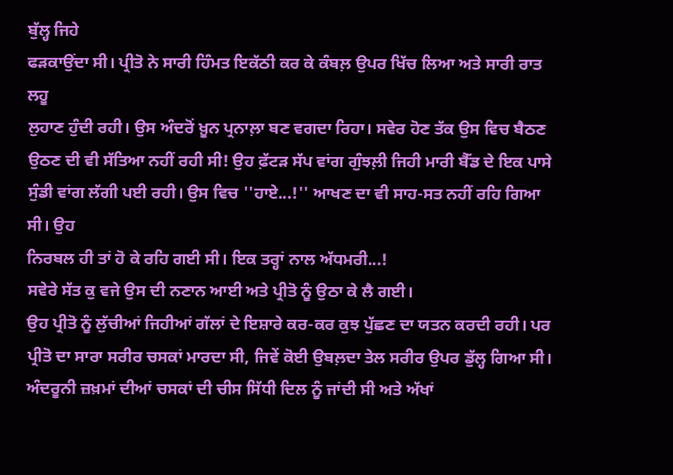ਬੁੱਲ੍ਹ ਜਿਹੇ
ਫੜਕਾਉਂਦਾ ਸੀ। ਪ੍ਰੀਤੋ ਨੇ ਸਾਰੀ ਹਿੰਮਤ ਇਕੱਠੀ ਕਰ ਕੇ ਕੰਬਲ਼ ਉਪਰ ਖਿੱਚ ਲਿਆ ਅਤੇ ਸਾਰੀ ਰਾਤ ਲਹੂ
ਲੁਹਾਣ ਹੁੰਦੀ ਰਹੀ। ਉਸ ਅੰਦਰੋਂ ਖ਼ੂਨ ਪ੍ਰਨਾਲ਼ਾ ਬਣ ਵਗਦਾ ਰਿਹਾ। ਸਵੇਰ ਹੋਣ ਤੱਕ ਉਸ ਵਿਚ ਬੈਠਣ
ਉਠਣ ਦੀ ਵੀ ਸੱਤਿਆ ਨਹੀਂ ਰਹੀ ਸੀ! ਉਹ ਫ਼ੱਟੜ ਸੱਪ ਵਾਂਗ ਗੁੰਝਲ਼ੀ ਜਿਹੀ ਮਾਰੀ ਬੈੱਡ ਦੇ ਇਕ ਪਾਸੇ
ਸੁੰਡੀ ਵਾਂਗ ਲੱਗੀ ਪਈ ਰਹੀ। ਉਸ ਵਿਚ ''ਹਾਏ...!'' ਆਖਣ ਦਾ ਵੀ ਸਾਹ-ਸਤ ਨਹੀਂ ਰਹਿ ਗਿਆ ਸੀ। ਉਹ
ਨਿਰਬਲ ਹੀ ਤਾਂ ਹੋ ਕੇ ਰਹਿ ਗਈ ਸੀ। ਇਕ ਤਰ੍ਹਾਂ ਨਾਲ ਅੱਧਮਰੀ...!
ਸਵੇਰੇ ਸੱਤ ਕੁ ਵਜੇ ਉਸ ਦੀ ਨਣਾਨ ਆਈ ਅਤੇ ਪ੍ਰੀਤੋ ਨੂੰ ਉਠਾ ਕੇ ਲੈ ਗਈ।
ਉਹ ਪ੍ਰੀਤੋ ਨੂੰ ਲੁੱਚੀਆਂ ਜਿਹੀਆਂ ਗੱਲਾਂ ਦੇ ਇਸ਼ਾਰੇ ਕਰ-ਕਰ ਕੁਝ ਪੁੱਛਣ ਦਾ ਯਤਨ ਕਰਦੀ ਰਹੀ। ਪਰ
ਪ੍ਰੀਤੋ ਦਾ ਸਾਰਾ ਸਰੀਰ ਚਸਕਾਂ ਮਾਰਦਾ ਸੀ, ਜਿਵੇਂ ਕੋਈ ਉਬਲ਼ਦਾ ਤੇਲ ਸਰੀਰ ਉਪਰ ਡੁੱਲ੍ਹ ਗਿਆ ਸੀ।
ਅੰਦਰੂਨੀ ਜ਼ਖ਼ਮਾਂ ਦੀਆਂ ਚਸਕਾਂ ਦੀ ਚੀਸ ਸਿੱਧੀ ਦਿਲ ਨੂੰ ਜਾਂਦੀ ਸੀ ਅਤੇ ਅੱਖਾਂ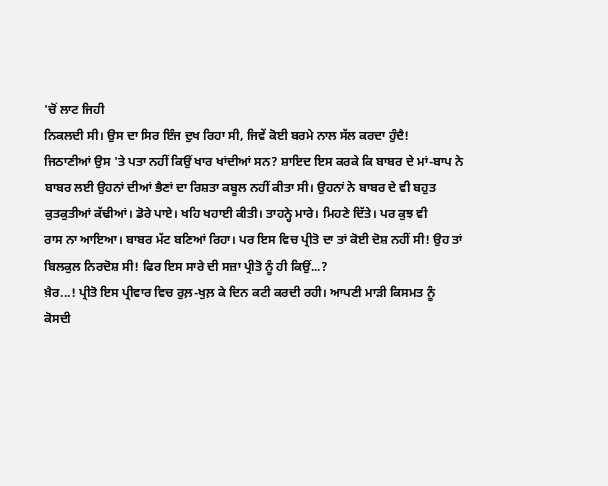'ਚੋਂ ਲਾਟ ਜਿਹੀ
ਨਿਕਲਦੀ ਸੀ। ਉਸ ਦਾ ਸਿਰ ਇੰਜ ਦੁਖ ਰਿਹਾ ਸੀ, ਜਿਵੇਂ ਕੋਈ ਬਰਮੇ ਨਾਲ ਸੱਲ ਕਰਦਾ ਹੁੰਦੈ!
ਜਿਠਾਣੀਆਂ ਉਸ 'ਤੇ ਪਤਾ ਨਹੀਂ ਕਿਉਂ ਖਾਰ ਖਾਂਦੀਆਂ ਸਨ? ਸ਼ਾਇਦ ਇਸ ਕਰਕੇ ਕਿ ਬਾਬਰ ਦੇ ਮਾਂ-ਬਾਪ ਨੇ
ਬਾਬਰ ਲਈ ਉਹਨਾਂ ਦੀਆਂ ਭੈਣਾਂ ਦਾ ਰਿਸ਼ਤਾ ਕਬੂਲ ਨਹੀਂ ਕੀਤਾ ਸੀ। ਉਹਨਾਂ ਨੇ ਬਾਬਰ ਦੇ ਵੀ ਬਹੁਤ
ਕੁਤਕੁਤੀਆਂ ਕੱਢੀਆਂ। ਡੋਰੇ ਪਾਏ। ਖਹਿ ਖਹਾਈ ਕੀਤੀ। ਤਾਹਨ੍ਹੇ ਮਾਰੇ। ਮਿਹਣੇ ਦਿੱਤੇ। ਪਰ ਕੁਝ ਵੀ
ਰਾਸ ਨਾ ਆਇਆ। ਬਾਬਰ ਮੱਟ ਬਣਿਆਂ ਰਿਹਾ। ਪਰ ਇਸ ਵਿਚ ਪ੍ਰੀਤੋ ਦਾ ਤਾਂ ਕੋਈ ਦੋਸ਼ ਨਹੀਂ ਸੀ! ਉਹ ਤਾਂ
ਬਿਲਕੁਲ ਨਿਰਦੋਸ਼ ਸੀ! ਫਿਰ ਇਸ ਸਾਰੇ ਦੀ ਸਜ਼ਾ ਪ੍ਰੀਤੋ ਨੂੰ ਹੀ ਕਿਉਂ...?
ਖ਼ੈਰ...! ਪ੍ਰੀਤੋ ਇਸ ਪ੍ਰੀਵਾਰ ਵਿਚ ਰੁਲ਼-ਖੁਲ਼ ਕੇ ਦਿਨ ਕਟੀ ਕਰਦੀ ਰਹੀ। ਆਪਣੀ ਮਾੜੀ ਕਿਸਮਤ ਨੂੰ
ਕੋਸਦੀ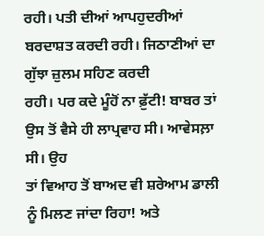ਰਹੀ। ਪਤੀ ਦੀਆਂ ਆਪਹੁਦਰੀਆਂ ਬਰਦਾਸ਼ਤ ਕਰਦੀ ਰਹੀ। ਜਿਠਾਣੀਆਂ ਦਾ ਗੁੱਝਾ ਜ਼ੁਲਮ ਸਹਿਣ ਕਰਦੀ
ਰਹੀ। ਪਰ ਕਦੇ ਮੂੰਹੋਂ ਨਾ ਫ਼ੁੱਟੀ! ਬਾਬਰ ਤਾਂ ਉਸ ਤੋਂ ਵੈਸੇ ਹੀ ਲਾਪ੍ਰਵਾਹ ਸੀ। ਆਵੇਸਲ਼ਾ ਸੀ। ਉਹ
ਤਾਂ ਵਿਆਹ ਤੋਂ ਬਾਅਦ ਵੀ ਸ਼ਰੇਆਮ ਡਾਲੀ ਨੂੰ ਮਿਲਣ ਜਾਂਦਾ ਰਿਹਾ! ਅਤੇ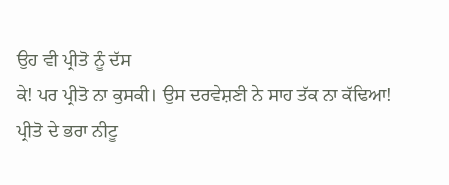ਉਹ ਵੀ ਪ੍ਰੀਤੋ ਨੂੰ ਦੱਸ
ਕੇ! ਪਰ ਪ੍ਰੀਤੋ ਨਾ ਕੁਸਕੀ। ਉਸ ਦਰਵੇਸ਼ਣੀ ਨੇ ਸਾਹ ਤੱਕ ਨਾ ਕੱਢਿਆ!
ਪ੍ਰੀਤੋ ਦੇ ਭਰਾ ਨੀਟੂ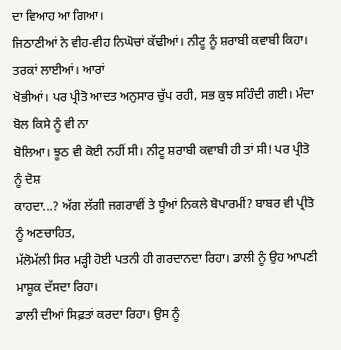ਦਾ ਵਿਆਹ ਆ ਗਿਆ।
ਜਿਠਾਣੀਆਂ ਨੇ ਵੀਹ-ਵੀਹ ਨਿਘੋਚਾਂ ਕੱਢੀਆਂ। ਨੀਟੂ ਨੂੰ ਸ਼ਰਾਬੀ ਕਵਾਬੀ ਕਿਹਾ। ਤਰਕਾਂ ਲਾਈਆਂ। ਆਰਾਂ
ਖੋਭੀਆਂ। ਪਰ ਪ੍ਰੀਤੋ ਆਦਤ ਅਨੁਸਾਰ ਚੁੱਪ ਰਹੀ, ਸਭ ਕੁਝ ਸਹਿੰਦੀ ਗਈ। ਮੰਦਾ ਬੋਲ ਕਿਸੇ ਨੂੰ ਵੀ ਨਾ
ਬੋਲਿਆ। ਝੂਠ ਵੀ ਕੋਈ ਨਹੀਂ ਸੀ। ਨੀਟੂ ਸ਼ਰਾਬੀ ਕਵਾਬੀ ਹੀ ਤਾਂ ਸੀ! ਪਰ ਪ੍ਰੀਤੋ ਨੂੰ ਦੋਸ਼
ਕਾਹਦਾ...? ਅੱਗ ਲੱਗੀ ਜਗਰਾਵੀਂ ਤੇ ਧੂੰਆਂ ਨਿਕਲੇ ਬੋਪਾਰਮੀਂ? ਬਾਬਰ ਵੀ ਪ੍ਰੀਤੋ ਨੂੰ ਅਣਚਾਹਿਤ,
ਮੱਲੋਮੱਲੀ ਸਿਰ ਮੜ੍ਹੀ ਹੋਈ ਪਤਨੀ ਹੀ ਗਰਦਾਨਦਾ ਰਿਹਾ। ਡਾਲੀ ਨੂੰ ਉਹ ਆਪਣੀ ਮਾਸ਼ੂਕ ਦੱਸਦਾ ਰਿਹਾ।
ਡਾਲੀ ਦੀਆਂ ਸਿਫ਼ਤਾਂ ਕਰਦਾ ਰਿਹਾ। ਉਸ ਨੂੰ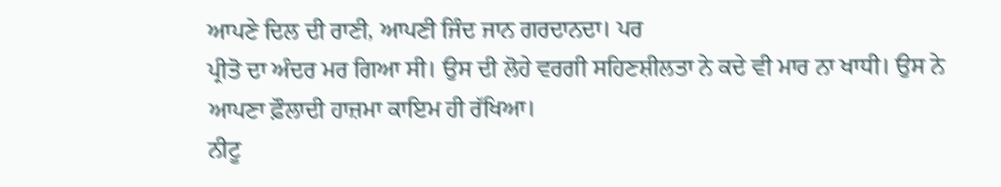ਆਪਣੇ ਦਿਲ ਦੀ ਰਾਣੀ, ਆਪਣੀ ਜਿੰਦ ਜਾਨ ਗਰਦਾਨਦਾ। ਪਰ
ਪ੍ਰੀਤੋ ਦਾ ਅੰਦਰ ਮਰ ਗਿਆ ਸੀ। ਉਸ ਦੀ ਲੋਹੇ ਵਰਗੀ ਸਹਿਣਸ਼ੀਲਤਾ ਨੇ ਕਦੇ ਵੀ ਮਾਰ ਨਾ ਖਾਧੀ। ਉਸ ਨੇ
ਆਪਣਾ ਫ਼ੌਲਾਦੀ ਹਾਜ਼ਮਾ ਕਾਇਮ ਹੀ ਰੱਖਿਆ।
ਨੀਟੂ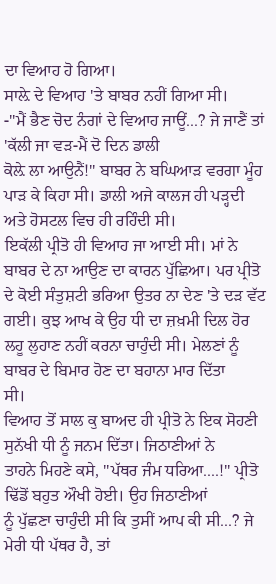ਦਾ ਵਿਆਹ ਹੋ ਗਿਆ।
ਸਾਲ਼ੇ ਦੇ ਵਿਆਹ 'ਤੇ ਬਾਬਰ ਨਹੀਂ ਗਿਆ ਸੀ।
-''ਮੈਂ ਭੈਣ ਚੋਦ ਨੰਗਾਂ ਦੇ ਵਿਆਹ ਜਾਊਂ...? ਜੇ ਜਾਣੈਂ ਤਾਂ 'ਕੱਲੀ ਜਾ ਵੜ-ਮੈਂ ਦੋ ਦਿਨ ਡਾਲੀ
ਕੋਲ਼ੇ ਲਾ ਆਉਨੈਂ!'' ਬਾਬਰ ਨੇ ਬਘਿਆੜ ਵਰਗਾ ਮੂੰਹ ਪਾੜ ਕੇ ਕਿਹਾ ਸੀ। ਡਾਲੀ ਅਜੇ ਕਾਲਜ ਹੀ ਪੜ੍ਹਦੀ
ਅਤੇ ਹੋਸਟਲ ਵਿਚ ਹੀ ਰਹਿੰਦੀ ਸੀ।
ਇਕੱਲੀ ਪ੍ਰੀਤੋ ਹੀ ਵਿਆਹ ਜਾ ਆਈ ਸੀ। ਮਾਂ ਨੇ ਬਾਬਰ ਦੇ ਨਾ ਆਉਣ ਦਾ ਕਾਰਨ ਪੁੱਛਿਆ। ਪਰ ਪ੍ਰੀਤੋ
ਦੇ ਕੋਈ ਸੰਤੁਸ਼ਟੀ ਭਰਿਆ ਉਤਰ ਨਾ ਦੇਣ 'ਤੇ ਦੜ ਵੱਟ ਗਈ। ਕੁਝ ਆਖ ਕੇ ਉਹ ਧੀ ਦਾ ਜ਼ਖ਼ਮੀ ਦਿਲ ਹੋਰ
ਲਹੂ ਲੁਹਾਣ ਨਹੀਂ ਕਰਨਾ ਚਾਹੁੰਦੀ ਸੀ। ਮੇਲਣਾਂ ਨੂੰ ਬਾਬਰ ਦੇ ਬਿਮਾਰ ਹੋਣ ਦਾ ਬਹਾਨਾ ਮਾਰ ਦਿੱਤਾ
ਸੀ।
ਵਿਆਹ ਤੋਂ ਸਾਲ ਕੁ ਬਾਅਦ ਹੀ ਪ੍ਰੀਤੋ ਨੇ ਇਕ ਸੋਹਣੀ ਸੁਨੱਖੀ ਧੀ ਨੂੰ ਜਨਮ ਦਿੱਤਾ। ਜਿਠਾਣੀਆਂ ਨੇ
ਤਾਹਨੇ ਮਿਹਣੇ ਕਸੇ, ''ਪੱਥਰ ਜੰਮ ਧਰਿਆ....!'' ਪ੍ਰੀਤੋ ਢਿੱਡੋਂ ਬਹੁਤ ਔਖੀ ਹੋਈ। ਉਹ ਜਿਠਾਣੀਆਂ
ਨੂੰ ਪੁੱਛਣਾ ਚਾਹੁੰਦੀ ਸੀ ਕਿ ਤੁਸੀਂ ਆਪ ਕੀ ਸੀ...? ਜੇ ਮੇਰੀ ਧੀ ਪੱਥਰ ਹੈ, ਤਾਂ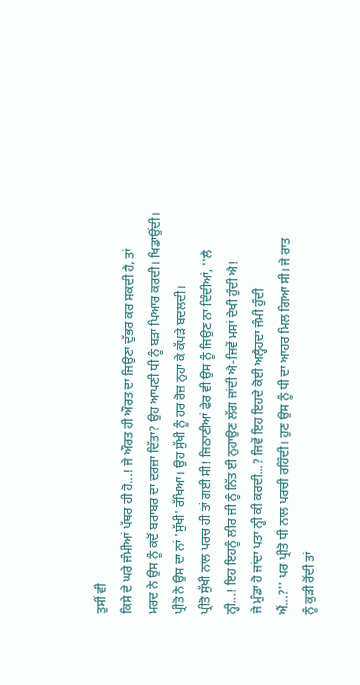ਤੁਸੀਂ ਵੀ
ਕਿਸੇ ਦੇ ਘਰੇ ਜੰਮੀਆਂ ਪੱਥਰ ਹੀ ਹੋ...! ਜੇ ਔਰਤ ਹੀ ਔਰਤ ਦਾ ਜਿਉਣਾ ਦੁੱਭਰ ਕਰ ਸਕਦੀ ਹੈ, ਤਾਂ
ਮਰਦ ਨੇ ਉਸ ਨੂੰ ਕਦੋਂ ਬਰਾਬਰ ਦਾ ਦਰਜ਼ਾ ਦਿੱਤਾ? ਉਹ ਆਪਣੀ ਧੀ ਨੂੰ ਬੜਾ ਪਿਆਰ ਕਰਦੀ। ਖਿਡਾਉਂਦੀ।
ਪ੍ਰੀਤੋ ਨੇ ਉਸ ਦਾ ਨਾਂ 'ਸੁੱਖੀ' ਰੱਖਿਆ। ਉਹ ਸੁੱਖੀ ਨੂੰ ਹਰ ਰੋਜ਼ ਨੁਹਾ ਕੇ ਕੱਪੜੇ ਬਦਲਦੀ।
ਪ੍ਰੀਤੋ ਸੁੱਖੀ ਨਾਲ ਪਰਚ ਹੀ ਤਾਂ ਗਈ ਸੀ! ਜਿਠਾਣੀਆਂ ਫੇਰ ਵੀ ਉਸ ਨੂੰ ਜਿਉਣ ਨਾ ਦਿੰਦੀਆਂ, ''ਲੈ
ਨ੍ਹੀ...! ਇਹ ਇਹਨੂੰ ਲੀਰ ਜੀ ਨੂੰ ਨਿੱਤ ਈ ਨੁਹਾਉਣ ਲੱਗ ਜਾਂਦੀ ਐ-ਜਿਵੇਂ ਮਸਾਂ ਦੇਖੀ ਹੁੰਦੀ ਐ!
ਜੇ ਮੁੰਡਾ ਹੋ ਜਾਂਦਾ ਪਤਾ ਨ੍ਹੀ ਕੀ ਕਰਦੀ...? ਜਿਵੇਂ ਇਹ ਇਹਦੇ ਕੋਈ ਅਲ੍ਹੈਹਦਾ ਜੰਮੀ ਹੁੰਦੀ
ਐਂ...?'' ਪਰ ਪ੍ਰੀਤੋ ਧੀ ਨਾਲ ਪਰਚੀ ਰਹਿੰਦੀ। ਹੁਣ ਉਸ ਨੂੰ ਧੀ ਦਾ ਆਹਰ ਮਿਲ ਗਿਆ ਸੀ। ਜੇ ਰਾਤ
ਨੂੰ ਕੁੜੀ ਰੋਂਦੀ ਤਾਂ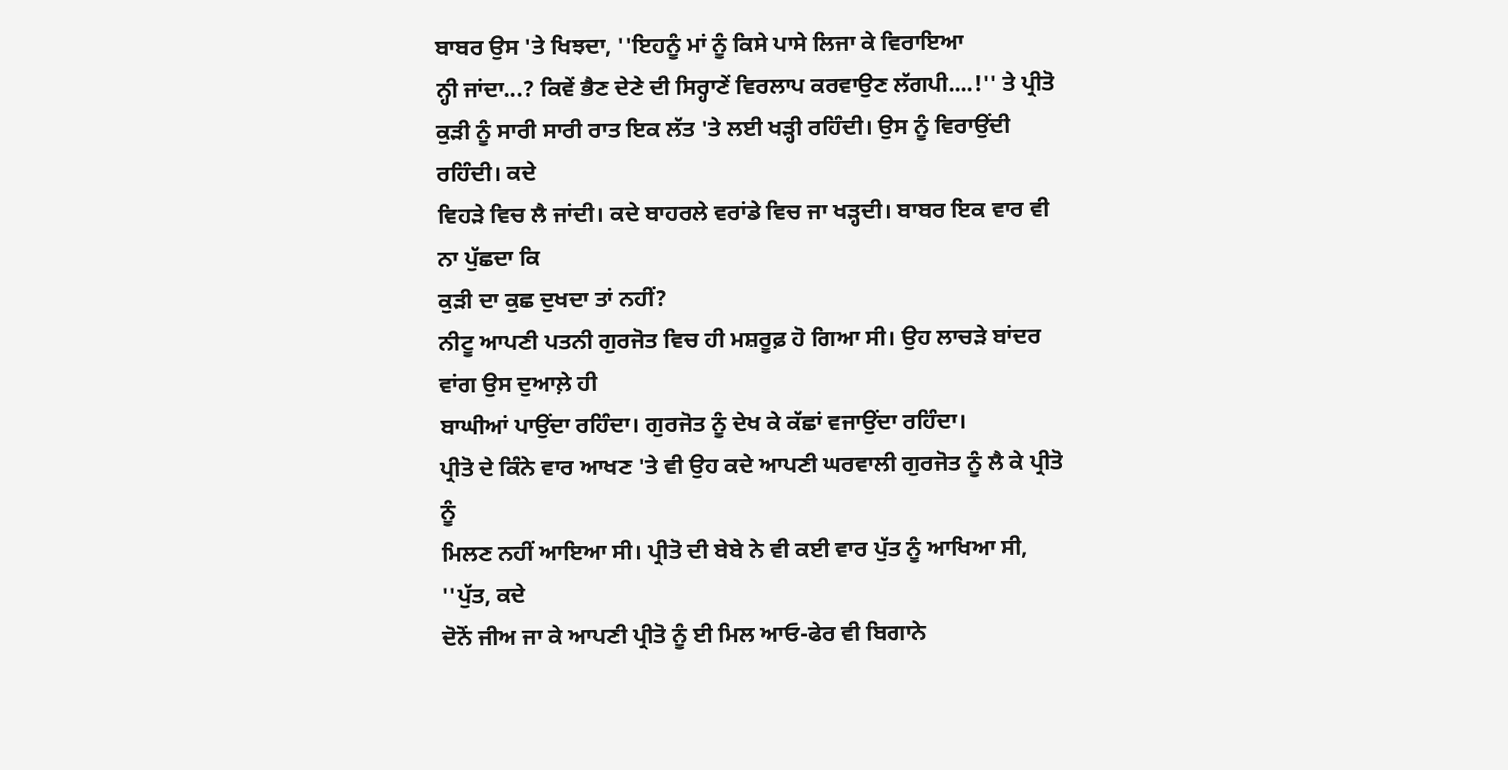ਬਾਬਰ ਉਸ 'ਤੇ ਖਿਝਦਾ, ''ਇਹਨੂੰ ਮਾਂ ਨੂੰ ਕਿਸੇ ਪਾਸੇ ਲਿਜਾ ਕੇ ਵਿਰਾਇਆ
ਨ੍ਹੀ ਜਾਂਦਾ...? ਕਿਵੇਂ ਭੈਣ ਦੇਣੇ ਦੀ ਸਿਰ੍ਹਾਣੇਂ ਵਿਰਲਾਪ ਕਰਵਾਉਣ ਲੱਗਪੀ....!'' ਤੇ ਪ੍ਰੀਤੋ
ਕੁੜੀ ਨੂੰ ਸਾਰੀ ਸਾਰੀ ਰਾਤ ਇਕ ਲੱਤ 'ਤੇ ਲਈ ਖੜ੍ਹੀ ਰਹਿੰਦੀ। ਉਸ ਨੂੰ ਵਿਰਾਉਂਦੀ ਰਹਿੰਦੀ। ਕਦੇ
ਵਿਹੜੇ ਵਿਚ ਲੈ ਜਾਂਦੀ। ਕਦੇ ਬਾਹਰਲੇ ਵਰਾਂਡੇ ਵਿਚ ਜਾ ਖੜ੍ਹਦੀ। ਬਾਬਰ ਇਕ ਵਾਰ ਵੀ ਨਾ ਪੁੱਛਦਾ ਕਿ
ਕੁੜੀ ਦਾ ਕੁਛ ਦੁਖਦਾ ਤਾਂ ਨਹੀਂ?
ਨੀਟੂ ਆਪਣੀ ਪਤਨੀ ਗੁਰਜੋਤ ਵਿਚ ਹੀ ਮਸ਼ਰੂਫ਼ ਹੋ ਗਿਆ ਸੀ। ਉਹ ਲਾਚੜੇ ਬਾਂਦਰ ਵਾਂਗ ਉਸ ਦੁਆਲ਼ੇ ਹੀ
ਬਾਘੀਆਂ ਪਾਉਂਦਾ ਰਹਿੰਦਾ। ਗੁਰਜੋਤ ਨੂੰ ਦੇਖ ਕੇ ਕੱਛਾਂ ਵਜਾਉਂਦਾ ਰਹਿੰਦਾ।
ਪ੍ਰੀਤੋ ਦੇ ਕਿੰਨੇ ਵਾਰ ਆਖਣ 'ਤੇ ਵੀ ਉਹ ਕਦੇ ਆਪਣੀ ਘਰਵਾਲੀ ਗੁਰਜੋਤ ਨੂੰ ਲੈ ਕੇ ਪ੍ਰੀਤੋ ਨੂੰ
ਮਿਲਣ ਨਹੀਂ ਆਇਆ ਸੀ। ਪ੍ਰੀਤੋ ਦੀ ਬੇਬੇ ਨੇ ਵੀ ਕਈ ਵਾਰ ਪੁੱਤ ਨੂੰ ਆਖਿਆ ਸੀ, ''ਪੁੱਤ, ਕਦੇ
ਦੋਨੋਂ ਜੀਅ ਜਾ ਕੇ ਆਪਣੀ ਪ੍ਰੀਤੋ ਨੂੰ ਈ ਮਿਲ ਆਓ-ਫੇਰ ਵੀ ਬਿਗਾਨੇ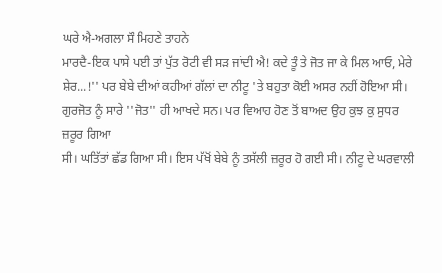ਘਰੇ ਐ-ਅਗਲਾ ਸੌ ਮਿਹਣੇ ਤਾਹਨੇ
ਮਾਰਦੈ-ਇਕ ਪਾਸੇ ਪਈ ਤਾਂ ਪੁੱਤ ਰੋਟੀ ਵੀ ਸੜ ਜਾਂਦੀ ਐ! ਕਦੇ ਤੂੰ ਤੇ ਜੋਤ ਜਾ ਕੇ ਮਿਲ ਆਓ, ਮੇਰੇ
ਸ਼ੇਰ...!'' ਪਰ ਬੇਬੇ ਦੀਆਂ ਕਹੀਆਂ ਗੱਲਾਂ ਦਾ ਨੀਟੂ 'ਤੇ ਬਹੁਤਾ ਕੋਈ ਅਸਰ ਨਹੀਂ ਹੋਇਆ ਸੀ।
ਗੁਰਜੋਤ ਨੂੰ ਸਾਰੇ ''ਜੋਤ'' ਹੀ ਆਖਦੇ ਸਨ। ਪਰ ਵਿਆਹ ਹੋਣ ਤੋਂ ਬਾਅਦ ਉਹ ਕੁਝ ਕੁ ਸੁਧਰ ਜ਼ਰੂਰ ਗਿਆ
ਸੀ। ਘਤਿੱਤਾਂ ਛੱਡ ਗਿਆ ਸੀ। ਇਸ ਪੱਖੋਂ ਬੇਬੇ ਨੂੰ ਤਸੱਲੀ ਜ਼ਰੂਰ ਹੋ ਗਈ ਸੀ। ਨੀਟੂ ਦੇ ਘਰਵਾਲੀ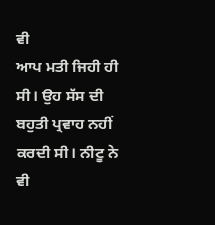ਵੀ
ਆਪ ਮਤੀ ਜਿਹੀ ਹੀ ਸੀ। ਉਹ ਸੱਸ ਦੀ ਬਹੁਤੀ ਪ੍ਰਵਾਹ ਨਹੀਂ ਕਰਦੀ ਸੀ। ਨੀਟੂ ਨੇ ਵੀ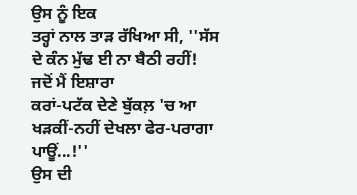ਉਸ ਨੂੰ ਇਕ
ਤਰ੍ਹਾਂ ਨਾਲ ਤਾੜ ਰੱਖਿਆ ਸੀ, ''ਸੱਸ ਦੇ ਕੰਨ ਮੁੱਢ ਈ ਨਾ ਬੈਠੀ ਰਹੀਂ! ਜਦੋਂ ਮੈਂ ਇਸ਼ਾਰਾ
ਕਰਾਂ-ਪਟੱਕ ਦੇਣੇ ਬੁੱਕਲ਼ 'ਚ ਆ ਖੜਕੀਂ-ਨਹੀਂ ਦੇਖਲਾ ਫੇਰ-ਪਰਾਗਾ ਪਾਊਂ...!''
ਉਸ ਦੀ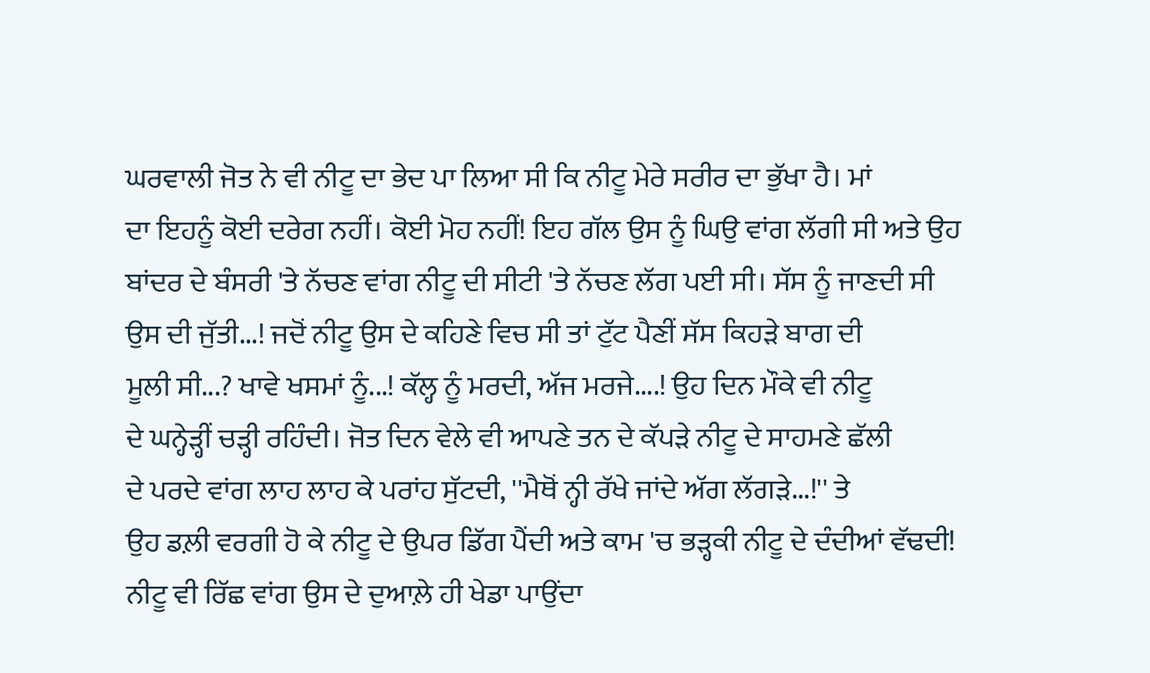ਘਰਵਾਲੀ ਜੋਤ ਨੇ ਵੀ ਨੀਟੂ ਦਾ ਭੇਦ ਪਾ ਲਿਆ ਸੀ ਕਿ ਨੀਟੂ ਮੇਰੇ ਸਰੀਰ ਦਾ ਭੁੱਖਾ ਹੈ। ਮਾਂ
ਦਾ ਇਹਨੂੰ ਕੋਈ ਦਰੇਗ ਨਹੀਂ। ਕੋਈ ਮੋਹ ਨਹੀਂ! ਇਹ ਗੱਲ ਉਸ ਨੂੰ ਘਿਉ ਵਾਂਗ ਲੱਗੀ ਸੀ ਅਤੇ ਉਹ
ਬਾਂਦਰ ਦੇ ਬੰਸਰੀ 'ਤੇ ਨੱਚਣ ਵਾਂਗ ਨੀਟੂ ਦੀ ਸੀਟੀ 'ਤੇ ਨੱਚਣ ਲੱਗ ਪਈ ਸੀ। ਸੱਸ ਨੂੰ ਜਾਣਦੀ ਸੀ
ਉਸ ਦੀ ਜੁੱਤੀ...! ਜਦੋਂ ਨੀਟੂ ਉਸ ਦੇ ਕਹਿਣੇ ਵਿਚ ਸੀ ਤਾਂ ਟੁੱਟ ਪੈਣੀਂ ਸੱਸ ਕਿਹੜੇ ਬਾਗ ਦੀ
ਮੂਲੀ ਸੀ...? ਖਾਵੇ ਖਸਮਾਂ ਨੂੰ...! ਕੱਲ੍ਹ ਨੂੰ ਮਰਦੀ, ਅੱਜ ਮਰਜੇ....! ਉਹ ਦਿਨ ਮੌਕੇ ਵੀ ਨੀਟੂ
ਦੇ ਘਨ੍ਹੇੜ੍ਹੀਂ ਚੜ੍ਹੀ ਰਹਿੰਦੀ। ਜੋਤ ਦਿਨ ਵੇਲੇ ਵੀ ਆਪਣੇ ਤਨ ਦੇ ਕੱਪੜੇ ਨੀਟੂ ਦੇ ਸਾਹਮਣੇ ਛੱਲੀ
ਦੇ ਪਰਦੇ ਵਾਂਗ ਲਾਹ ਲਾਹ ਕੇ ਪਰਾਂਹ ਸੁੱਟਦੀ, ''ਮੈਥੋਂ ਨ੍ਹੀ ਰੱਖੇ ਜਾਂਦੇ ਅੱਗ ਲੱਗੜੇ...!'' ਤੇ
ਉਹ ਡਲ਼ੀ ਵਰਗੀ ਹੋ ਕੇ ਨੀਟੂ ਦੇ ਉਪਰ ਡਿੱਗ ਪੈਂਦੀ ਅਤੇ ਕਾਮ 'ਚ ਭੜ੍ਹਕੀ ਨੀਟੂ ਦੇ ਦੰਦੀਆਂ ਵੱਢਦੀ!
ਨੀਟੂ ਵੀ ਰਿੱਛ ਵਾਂਗ ਉਸ ਦੇ ਦੁਆਲ਼ੇ ਹੀ ਖੇਡਾ ਪਾਉਂਦਾ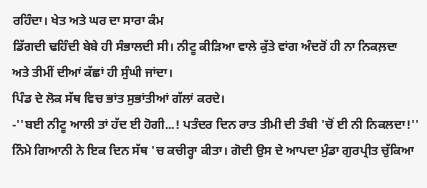ਰਹਿੰਦਾ। ਖੇਤ ਅਤੇ ਘਰ ਦਾ ਸਾਰਾ ਕੰਮ
ਡਿੱਗਦੀ ਢਹਿੰਦੀ ਬੇਬੇ ਹੀ ਸੰਭਾਲਦੀ ਸੀ। ਨੀਟੂ ਕੀੜਿਆ ਵਾਲੇ ਕੁੱਤੇ ਵਾਂਗ ਅੰਦਰੋਂ ਹੀ ਨਾ ਨਿਕਲ਼ਦਾ
ਅਤੇ ਤੀਮੀਂ ਦੀਆਂ ਕੱਛਾਂ ਹੀ ਸੁੰਘੀ ਜਾਂਦਾ।
ਪਿੰਡ ਦੇ ਲੋਕ ਸੱਥ ਵਿਚ ਭਾਂਤ ਸੁਭਾਂਤੀਆਂ ਗੱਲਾਂ ਕਰਦੇ।
-''ਬਈ ਨੀਟੂ ਆਲੀ ਤਾਂ ਹੱਦ ਈ ਹੋਗੀ...! ਪਤੰਦਰ ਦਿਨ ਰਾਤ ਤੀਮੀ ਦੀ ਤੰਬੀ 'ਚੋਂ ਈ ਨੀ ਨਿਕਲਦਾ!''
ਨਿੰਮੇ ਗਿਆਨੀ ਨੇ ਇਕ ਦਿਨ ਸੱਥ 'ਚ ਕਚੀਰ੍ਹਾ ਕੀਤਾ। ਗੋਦੀ ਉਸ ਦੇ ਆਪਦਾ ਮੁੰਡਾ ਗੁਰਪ੍ਰੀਤ ਚੁੱਕਿਆ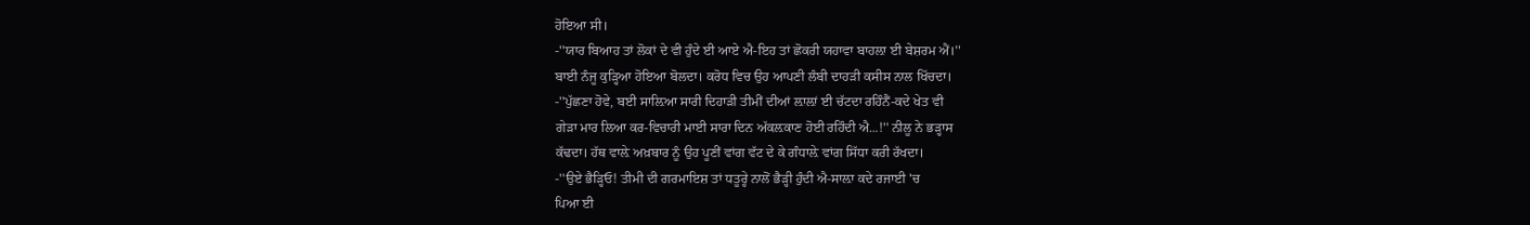ਹੋਇਆ ਸੀ।
-''ਯਾਰ ਬਿਆਹ ਤਾਂ ਲੋਕਾਂ ਦੇ ਵੀ ਹੁੰਦੇ ਈ ਆਏ ਐ-ਇਹ ਤਾਂ ਛੋਕਰੀ ਯਹਾਵਾ ਬਾਹਲ਼ਾ ਈ ਬੇਸ਼ਰਮ ਐਂ।''
ਬਾਈ ਨੰਜੂ ਕੁੜ੍ਹਿਆ ਹੋਇਆ ਬੋਲਦਾ। ਕਰੋਧ ਵਿਚ ਉਹ ਆਪਣੀ ਲੰਬੀ ਦਾਹੜੀ ਕਸੀਸ ਨਾਲ ਖਿੱਚਦਾ।
-''ਪੁੱਛਣਾ ਹੋਵੇ, ਬਈ ਸਾਲ਼ਿਆ ਸਾਰੀ ਦਿਹਾੜੀ ਤੀਮੀਂ ਦੀਆਂ ਲ਼ਾਲ਼ਾਂ ਈ ਚੱਟਦਾ ਰਹਿੰਨੈਂ-ਕਦੇ ਖੇਤ ਵੀ
ਗੇੜਾ ਮਾਰ ਲਿਆ ਕਰ-ਵਿਚਾਰੀ ਮਾਈ ਸਾਰਾ ਦਿਨ ਅੱਕਲ਼ਕਾਣ ਹੋਈ ਰਹਿੰਦੀ ਐ...!'' ਨੀਲੂ ਨੇ ਭੜ੍ਹਾਸ
ਕੱਢਦਾ। ਹੱਥ ਵਾਲ਼ੇ ਅਖ਼ਬਾਰ ਨੂੰ ਉਹ ਪੂਣੀਂ ਵਾਂਗ ਵੱਟ ਦੇ ਕੇ ਗੰਧਾਲ਼ੇ ਵਾਂਗ ਸਿੱਧਾ ਕਰੀ ਰੱਖਦਾ।
-''ਉਏ ਭੈੜ੍ਹਿਓ! ਤੀਮੀ ਦੀ ਗਰਮਾਇਸ਼ ਤਾਂ ਧਤੂਰ੍ਹੇ ਨਾਲੋਂ ਭੈੜ੍ਹੀ ਹੁੰਦੀ ਐ-ਸਾਲ਼ਾ ਕਦੇ ਰਜਾਈ 'ਚ
ਪਿਆ ਈ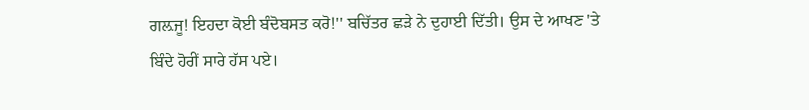ਗਲ਼ਜੂ! ਇਹਦਾ ਕੋਈ ਬੰਦੋਬਸਤ ਕਰੋ!'' ਬਚਿੱਤਰ ਛੜੇ ਨੇ ਦੁਹਾਈ ਦਿੱਤੀ। ਉਸ ਦੇ ਆਖਣ 'ਤੇ
ਬਿੰਦੇ ਹੋਰੀਂ ਸਾਰੇ ਹੱਸ ਪਏ।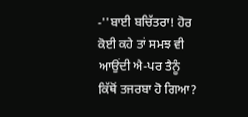-''ਬਾਈ ਬਚਿੱਤਰਾ! ਹੋਰ ਕੋਈ ਕਹੇ ਤਾਂ ਸਮਝ ਵੀ ਆਉਂਦੀ ਐ-ਪਰ ਤੈਨੂੰ ਕਿੱਥੋਂ ਤਜਰਬਾ ਹੋ ਗਿਆ?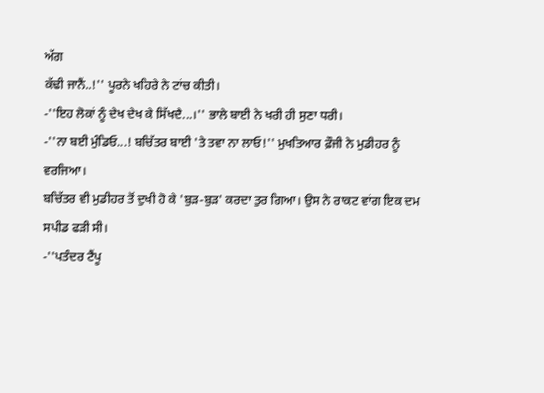ਅੱਗ
ਕੱਢੀ ਜਾਨੈਂ..!'' ਪੂਰਨੇ ਖਹਿਰੇ ਨੇ ਟਾਂਚ ਕੀਤੀ।
-''ਇਹ ਲੋਕਾਂ ਨੂੰ ਦੇਖ ਦੇਖ ਕੇ ਸਿੱਖਦੈ...।'' ਭਾਲੇ ਬਾਈ ਨੇ ਖਰੀ ਹੀ ਸੁਣਾ ਧਰੀ।
-''ਨਾ ਬਈ ਮੁੰਡਿਓ...! ਬਚਿੱਤਰ ਬਾਈ 'ਤੇ ਤਵਾ ਨਾ ਲਾਓ!'' ਮੁਖਤਿਆਰ ਫ਼ੌਜੀ ਨੇ ਮੁਡੀਹਰ ਨੂੰ
ਵਰਜਿਆ।
ਬਚਿੱਤਰ ਵੀ ਮੁਡੀਹਰ ਤੋਂ ਦੁਖੀ ਹੋ ਕੇ 'ਬੁੜ-ਬੁੜ' ਕਰਦਾ ਤੁਰ ਗਿਆ। ਉਸ ਨੇ ਰਾਕਟ ਵਾਂਗ ਇਕ ਦਮ
ਸਪੀਡ ਫੜੀ ਸੀ।
-''ਪਤੰਦਰ ਟੈਂਪੂ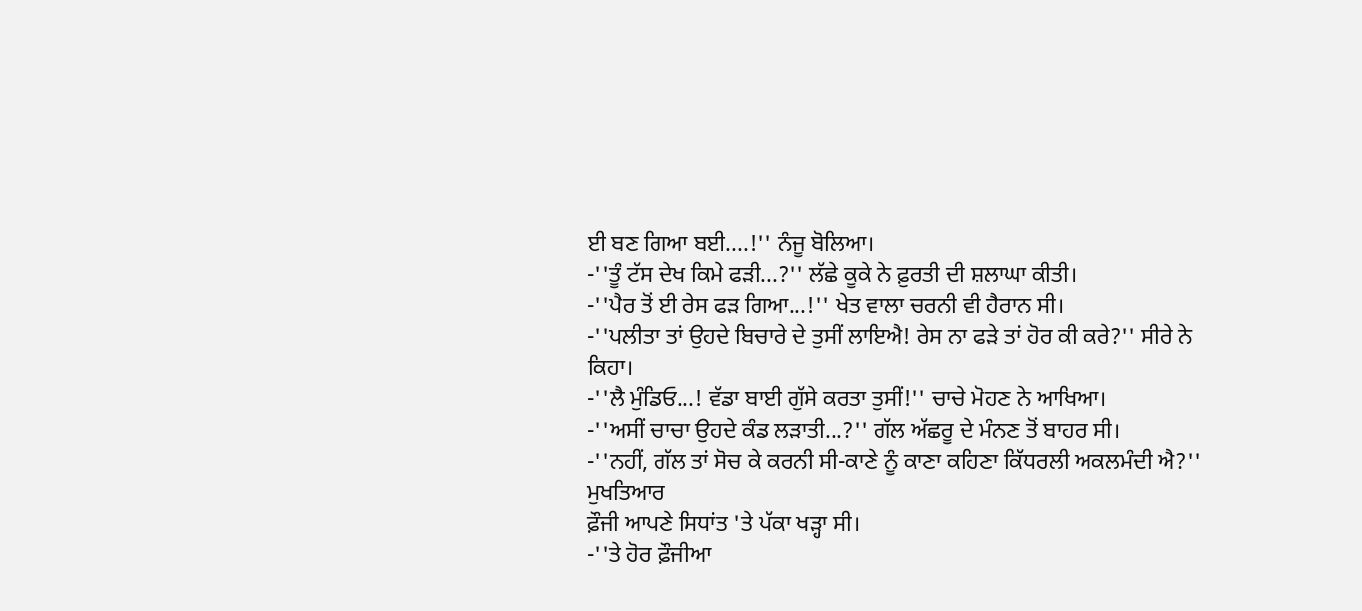ਈ ਬਣ ਗਿਆ ਬਈ....!'' ਨੰਜੂ ਬੋਲਿਆ।
-''ਤੂੰ ਟੱਸ ਦੇਖ ਕਿਮੇ ਫੜੀ...?'' ਲੱਛੇ ਕੂਕੇ ਨੇ ਫ਼ੁਰਤੀ ਦੀ ਸ਼ਲਾਘਾ ਕੀਤੀ।
-''ਪੈਰ ਤੋਂ ਈ ਰੇਸ ਫੜ ਗਿਆ...!'' ਖੇਤ ਵਾਲਾ ਚਰਨੀ ਵੀ ਹੈਰਾਨ ਸੀ।
-''ਪਲੀਤਾ ਤਾਂ ਉਹਦੇ ਬਿਚਾਰੇ ਦੇ ਤੁਸੀਂ ਲਾਇਐ! ਰੇਸ ਨਾ ਫੜੇ ਤਾਂ ਹੋਰ ਕੀ ਕਰੇ?'' ਸੀਰੇ ਨੇ
ਕਿਹਾ।
-''ਲੈ ਮੁੰਡਿਓ...! ਵੱਡਾ ਬਾਈ ਗੁੱਸੇ ਕਰਤਾ ਤੁਸੀਂ!'' ਚਾਚੇ ਮੋਹਣ ਨੇ ਆਖਿਆ।
-''ਅਸੀਂ ਚਾਚਾ ਉਹਦੇ ਕੰਡ ਲੜਾਤੀ...?'' ਗੱਲ ਅੱਛਰੂ ਦੇ ਮੰਨਣ ਤੋਂ ਬਾਹਰ ਸੀ।
-''ਨਹੀਂ, ਗੱਲ ਤਾਂ ਸੋਚ ਕੇ ਕਰਨੀ ਸੀ-ਕਾਣੇ ਨੂੰ ਕਾਣਾ ਕਹਿਣਾ ਕਿੱਧਰਲੀ ਅਕਲਮੰਦੀ ਐ?'' ਮੁਖਤਿਆਰ
ਫ਼ੌਜੀ ਆਪਣੇ ਸਿਧਾਂਤ 'ਤੇ ਪੱਕਾ ਖੜ੍ਹਾ ਸੀ।
-''ਤੇ ਹੋਰ ਫ਼ੌਜੀਆ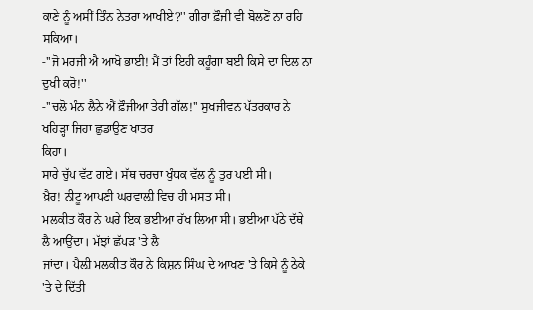ਕਾਣੇ ਨੂੰ ਅਸੀਂ ਤਿੰਨ ਨੇਤਰਾ ਆਖੀਏ?'' ਗੀਰਾ ਫ਼ੌਜੀ ਵੀ ਬੋਲਣੋਂ ਨਾ ਰਹਿ
ਸਕਿਆ।
-''ਜੋ ਮਰਜੀ ਐ ਆਖੋ ਭਾਈ! ਮੈਂ ਤਾਂ ਇਹੀ ਕਹੂੰਗਾ ਬਈ ਕਿਸੇ ਦਾ ਦਿਲ ਨਾ ਦੁਖੀ ਕਰੋ!''
-''ਚਲੋ ਮੰਨ ਲੈਨੇ ਐਂ ਫ਼ੌਜੀਆ ਤੇਰੀ ਗੱਲ!'' ਸੁਖਜੀਵਨ ਪੱਤਰਕਾਰ ਨੇ ਖਹਿੜ੍ਹਾ ਜਿਹਾ ਛੁਡਾਉਣ ਖਾਤਰ
ਕਿਹਾ।
ਸਾਰੇ ਚੁੱਪ ਵੱਟ ਗਏ। ਸੱਥ ਚਰਚਾ ਖੁੰਧਕ ਵੱਲ ਨੂੰ ਤੁਰ ਪਈ ਸੀ।
ਖ਼ੈਰ! ਨੀਟੂ ਆਪਣੀ ਘਰਵਾਲ਼ੀ ਵਿਚ ਹੀ ਮਸਤ ਸੀ।
ਮਲਕੀਤ ਕੌਰ ਨੇ ਘਰੇ ਇਕ ਭਈਆ ਰੱਖ ਲਿਆ ਸੀ। ਭਈਆ ਪੱਠੇ ਦੱਥੇ ਲੈ ਆਉਂਦਾ। ਮੱਝਾਂ ਛੱਪੜ 'ਤੇ ਲੈ
ਜਾਂਦਾ। ਪੈਲ਼ੀ ਮਲਕੀਤ ਕੌਰ ਨੇ ਕਿਸ਼ਨ ਸਿੰਘ ਦੇ ਆਖਣ 'ਤੇ ਕਿਸੇ ਨੂੰ ਠੇਕੇ 'ਤੇ ਦੇ ਦਿੱਤੀ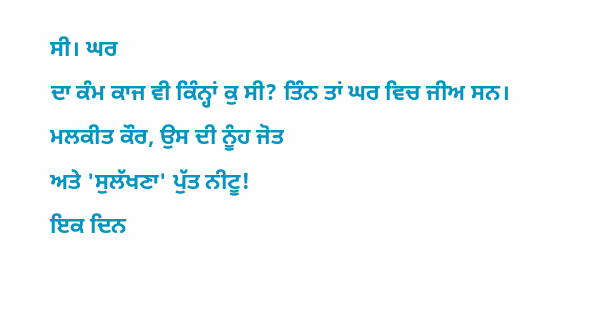ਸੀ। ਘਰ
ਦਾ ਕੰਮ ਕਾਜ ਵੀ ਕਿੰਨ੍ਹਾਂ ਕੁ ਸੀ? ਤਿੰਨ ਤਾਂ ਘਰ ਵਿਚ ਜੀਅ ਸਨ। ਮਲਕੀਤ ਕੌਰ, ਉਸ ਦੀ ਨੂੰਹ ਜੋਤ
ਅਤੇ 'ਸੁਲੱਖਣਾ' ਪੁੱਤ ਨੀਟੂ!
ਇਕ ਦਿਨ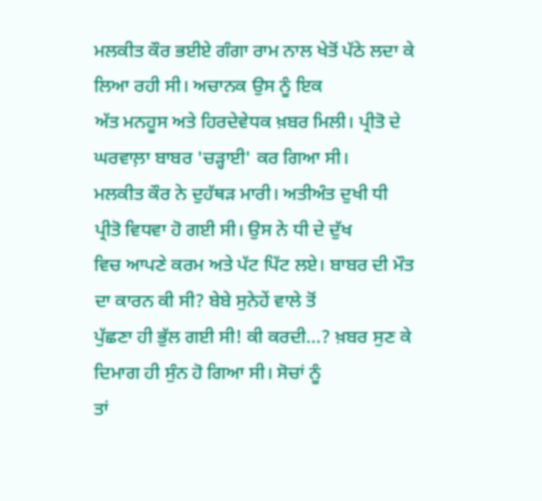ਮਲਕੀਤ ਕੌਰ ਭਈਏ ਗੰਗਾ ਰਾਮ ਨਾਲ ਖੇਤੋਂ ਪੱਠੇ ਲਦਾ ਕੇ ਲਿਆ ਰਹੀ ਸੀ। ਅਚਾਨਕ ਉਸ ਨੂੰ ਇਕ
ਅੱਤ ਮਨਹੂਸ ਅਤੇ ਹਿਰਦੇਵੇਧਕ ਖ਼ਬਰ ਮਿਲੀ। ਪ੍ਰੀਤੋ ਦੇ ਘਰਵਾਲ਼ਾ ਬਾਬਰ 'ਚੜ੍ਹਾਈ' ਕਰ ਗਿਆ ਸੀ।
ਮਲਕੀਤ ਕੌਰ ਨੇ ਦੁਹੱਥੜ ਮਾਰੀ। ਅਤੀਅੰਤ ਦੁਖੀ ਧੀ ਪ੍ਰੀਤੋ ਵਿਧਵਾ ਹੋ ਗਈ ਸੀ। ਉਸ ਨੇ ਧੀ ਦੇ ਦੁੱਖ
ਵਿਚ ਆਪਣੇ ਕਰਮ ਅਤੇ ਪੱਟ ਪਿੱਟ ਲਏ। ਬਾਬਰ ਦੀ ਮੌਤ ਦਾ ਕਾਰਨ ਕੀ ਸੀ? ਬੇਬੇ ਸੁਨੇਹੇਂ ਵਾਲੇ ਤੋਂ
ਪੁੱਛਣਾ ਹੀ ਭੁੱਲ ਗਈ ਸੀ! ਕੀ ਕਰਦੀ...? ਖ਼ਬਰ ਸੁਣ ਕੇ ਦਿਮਾਗ ਹੀ ਸੁੰਨ ਹੋ ਗਿਆ ਸੀ। ਸੋਚਾਂ ਨੂੰ
ਤਾਂ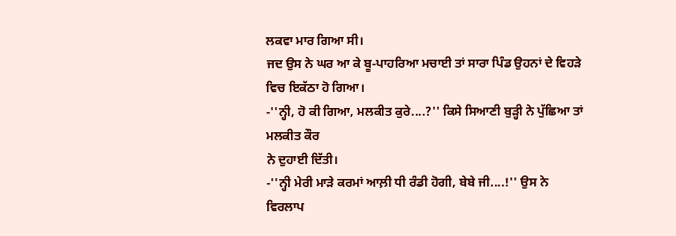ਲਕਵਾ ਮਾਰ ਗਿਆ ਸੀ।
ਜਦ ਉਸ ਨੇ ਘਰ ਆ ਕੇ ਬੂ-ਪਾਹਰਿਆ ਮਚਾਈ ਤਾਂ ਸਾਰਾ ਪਿੰਡ ਉਹਨਾਂ ਦੇ ਵਿਹੜੇ ਵਿਚ ਇਕੱਠਾ ਹੋ ਗਿਆ।
-''ਨ੍ਹੀ, ਹੋ ਕੀ ਗਿਆ, ਮਲਕੀਤ ਕੁਰੇ....?'' ਕਿਸੇ ਸਿਆਣੀ ਬੁੜ੍ਹੀ ਨੇ ਪੁੱਛਿਆ ਤਾਂ ਮਲਕੀਤ ਕੌਰ
ਨੇ ਦੁਹਾਈ ਦਿੱਤੀ।
-''ਨ੍ਹੀ ਮੇਰੀ ਮਾੜੇ ਕਰਮਾਂ ਆਲ਼ੀ ਧੀ ਰੰਡੀ ਹੋਗੀ, ਬੇਬੇ ਜੀ....!'' ਉਸ ਨੇ ਵਿਰਲਾਪ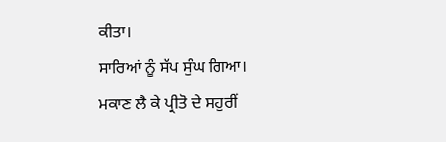ਕੀਤਾ।
ਸਾਰਿਆਂ ਨੂੰ ਸੱਪ ਸੁੰਘ ਗਿਆ।
ਮਕਾਣ ਲੈ ਕੇ ਪ੍ਰੀਤੋ ਦੇ ਸਹੁਰੀਂ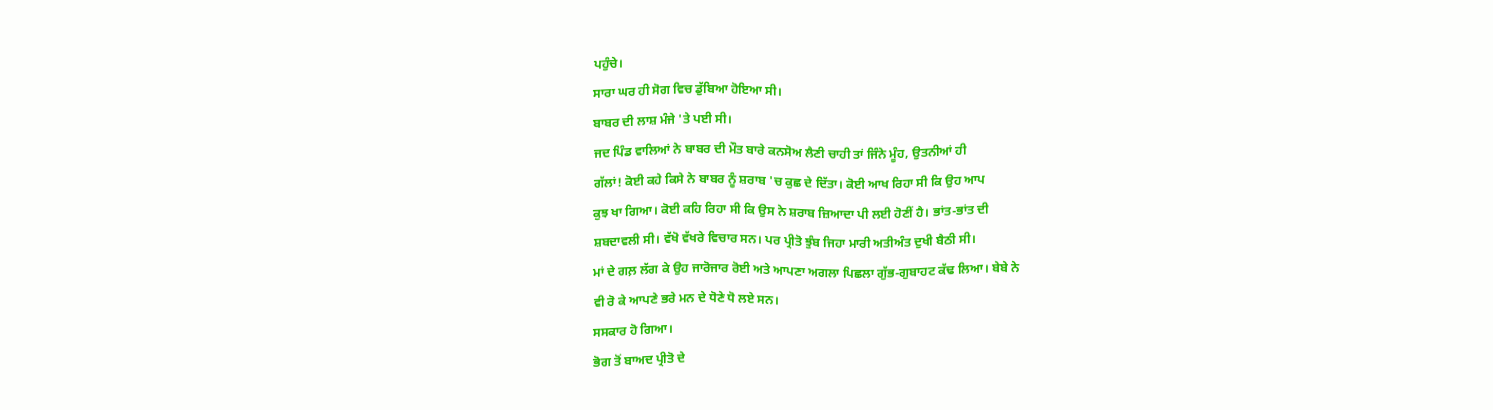ਪਹੁੰਚੇ।
ਸਾਰਾ ਘਰ ਹੀ ਸੋਗ ਵਿਚ ਡੁੱਬਿਆ ਹੋਇਆ ਸੀ।
ਬਾਬਰ ਦੀ ਲਾਸ਼ ਮੰਜੇ 'ਤੇ ਪਈ ਸੀ।
ਜਦ ਪਿੰਡ ਵਾਲਿਆਂ ਨੇ ਬਾਬਰ ਦੀ ਮੌਤ ਬਾਰੇ ਕਨਸੋਅ ਲੈਣੀ ਚਾਹੀ ਤਾਂ ਜਿੰਨੇ ਮੂੰਹ, ਉਤਨੀਆਂ ਹੀ
ਗੱਲਾਂ! ਕੋਈ ਕਹੇ ਕਿਸੇ ਨੇ ਬਾਬਰ ਨੂੰ ਸ਼ਰਾਬ 'ਚ ਕੁਛ ਦੇ ਦਿੱਤਾ। ਕੋਈ ਆਖ ਰਿਹਾ ਸੀ ਕਿ ਉਹ ਆਪ
ਕੁਝ ਖਾ ਗਿਆ। ਕੋਈ ਕਹਿ ਰਿਹਾ ਸੀ ਕਿ ਉਸ ਨੇ ਸ਼ਰਾਬ ਜ਼ਿਆਦਾ ਪੀ ਲਈ ਹੋਣੀਂ ਹੈ। ਭਾਂਤ-ਭਾਂਤ ਦੀ
ਸ਼ਬਦਾਵਲੀ ਸੀ। ਵੱਖੋ ਵੱਖਰੇ ਵਿਚਾਰ ਸਨ। ਪਰ ਪ੍ਰੀਤੋ ਝੁੰਬ ਜਿਹਾ ਮਾਰੀ ਅਤੀਅੰਤ ਦੁਖੀ ਬੈਠੀ ਸੀ।
ਮਾਂ ਦੇ ਗਲ਼ ਲੱਗ ਕੇ ਉਹ ਜਾਰੋਜਾਰ ਰੋਈ ਅਤੇ ਆਪਣਾ ਅਗਲਾ ਪਿਛਲਾ ਗੁੱਭ-ਗੁਬਾਹਟ ਕੱਢ ਲਿਆ। ਬੇਬੇ ਨੇ
ਵੀ ਰੋ ਕੇ ਆਪਣੇ ਭਰੇ ਮਨ ਦੇ ਧੋਣੇ ਧੋ ਲਏ ਸਨ।
ਸਸਕਾਰ ਹੋ ਗਿਆ।
ਭੋਗ ਤੋਂ ਬਾਅਦ ਪ੍ਰੀਤੋ ਦੇ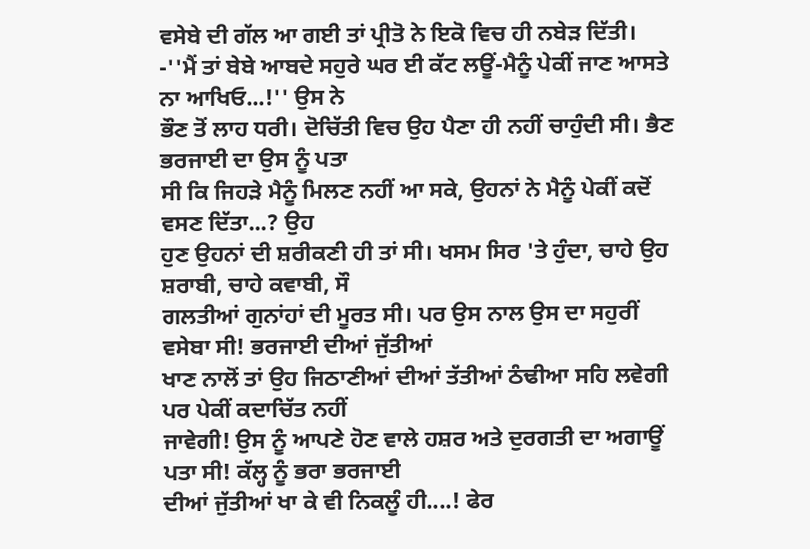ਵਸੇਬੇ ਦੀ ਗੱਲ ਆ ਗਈ ਤਾਂ ਪ੍ਰੀਤੋ ਨੇ ਇਕੋ ਵਿਚ ਹੀ ਨਬੇੜ ਦਿੱਤੀ।
-''ਮੈਂ ਤਾਂ ਬੇਬੇ ਆਬਦੇ ਸਹੁਰੇ ਘਰ ਈ ਕੱਟ ਲਊਂ-ਮੈਨੂੰ ਪੇਕੀਂ ਜਾਣ ਆਸਤੇ ਨਾ ਆਖਿਓ...!'' ਉਸ ਨੇ
ਭੌਣ ਤੋਂ ਲਾਹ ਧਰੀ। ਦੋਚਿੱਤੀ ਵਿਚ ਉਹ ਪੈਣਾ ਹੀ ਨਹੀਂ ਚਾਹੁੰਦੀ ਸੀ। ਭੈਣ ਭਰਜਾਈ ਦਾ ਉਸ ਨੂੰ ਪਤਾ
ਸੀ ਕਿ ਜਿਹੜੇ ਮੈਨੂੰ ਮਿਲਣ ਨਹੀਂ ਆ ਸਕੇ, ਉਹਨਾਂ ਨੇ ਮੈਨੂੰ ਪੇਕੀਂ ਕਦੋਂ ਵਸਣ ਦਿੱਤਾ...? ਉਹ
ਹੁਣ ਉਹਨਾਂ ਦੀ ਸ਼ਰੀਕਣੀ ਹੀ ਤਾਂ ਸੀ। ਖਸਮ ਸਿਰ 'ਤੇ ਹੁੰਦਾ, ਚਾਹੇ ਉਹ ਸ਼ਰਾਬੀ, ਚਾਹੇ ਕਵਾਬੀ, ਸੌ
ਗਲਤੀਆਂ ਗੁਨਾਂਹਾਂ ਦੀ ਮੂਰਤ ਸੀ। ਪਰ ਉਸ ਨਾਲ ਉਸ ਦਾ ਸਹੁਰੀਂ ਵਸੇਬਾ ਸੀ! ਭਰਜਾਈ ਦੀਆਂ ਜੁੱਤੀਆਂ
ਖਾਣ ਨਾਲੋਂ ਤਾਂ ਉਹ ਜਿਠਾਣੀਆਂ ਦੀਆਂ ਤੱਤੀਆਂ ਠੰਢੀਆ ਸਹਿ ਲਵੇਗੀ ਪਰ ਪੇਕੀਂ ਕਦਾਚਿੱਤ ਨਹੀਂ
ਜਾਵੇਗੀ! ਉਸ ਨੂੰ ਆਪਣੇ ਹੋਣ ਵਾਲੇ ਹਸ਼ਰ ਅਤੇ ਦੁਰਗਤੀ ਦਾ ਅਗਾਊਂ ਪਤਾ ਸੀ! ਕੱਲ੍ਹ ਨੂੰ ਭਰਾ ਭਰਜਾਈ
ਦੀਆਂ ਜੁੱਤੀਆਂ ਖਾ ਕੇ ਵੀ ਨਿਕਲੂੰ ਹੀ....! ਫੇਰ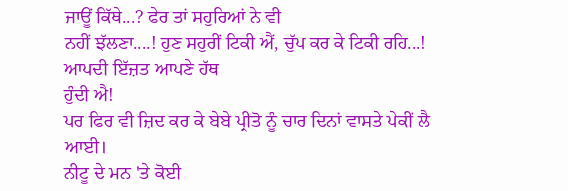ਜਾਊਂ ਕਿੱਥੇ...? ਫੇਰ ਤਾਂ ਸਹੁਰਿਆਂ ਨੇ ਵੀ
ਨਹੀਂ ਝੱਲਣਾ....! ਹੁਣ ਸਹੁਰੀਂ ਟਿਕੀ ਐਂ, ਚੁੱਪ ਕਰ ਕੇ ਟਿਕੀ ਰਹਿ...! ਆਪਦੀ ਇੱਜ਼ਤ ਆਪਣੇ ਹੱਥ
ਹੁੰਦੀ ਐ!
ਪਰ ਫਿਰ ਵੀ ਜ਼ਿਦ ਕਰ ਕੇ ਬੇਬੇ ਪ੍ਰੀਤੋ ਨੂੰ ਚਾਰ ਦਿਨਾਂ ਵਾਸਤੇ ਪੇਕੀਂ ਲੈ ਆਈ।
ਨੀਟੂ ਦੇ ਮਨ 'ਤੇ ਕੋਈ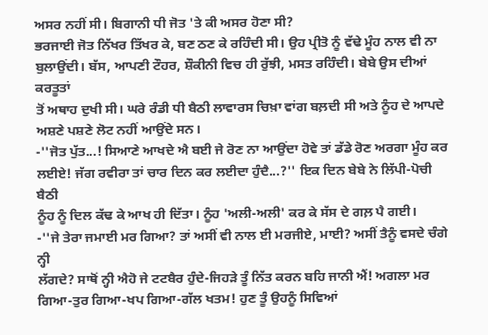ਅਸਰ ਨਹੀਂ ਸੀ। ਬਿਗਾਨੀ ਧੀ ਜੋਤ 'ਤੇ ਕੀ ਅਸਰ ਹੋਣਾ ਸੀ?
ਭਰਜਾਈ ਜੋਤ ਨਿੱਖਰ ਤਿੱਖਰ ਕੇ, ਬਣ ਠਣ ਕੇ ਰਹਿੰਦੀ ਸੀ। ਉਹ ਪ੍ਰੀਤੋ ਨੂੰ ਵੱਢੇ ਮੂੰਹ ਨਾਲ ਵੀ ਨਾ
ਬੁਲਾਉਂਦੀ। ਬੱਸ, ਆਪਣੀ ਟੌਹਰ, ਸ਼ੌਕੀਨੀ ਵਿਚ ਹੀ ਰੁੱਝੀ, ਮਸਤ ਰਹਿੰਦੀ। ਬੇਬੇ ਉਸ ਦੀਆਂ ਕਰਤੂਤਾਂ
ਤੋਂ ਅਥਾਹ ਦੁਖੀ ਸੀ। ਘਰੇ ਰੰਡੀ ਧੀ ਬੈਠੀ ਲਾਵਾਰਸ ਚਿਖ਼ਾ ਵਾਂਗ ਬਲ਼ਦੀ ਸੀ ਅਤੇ ਨੂੰਹ ਦੇ ਆਪਦੇ
ਅਸ਼ਣੇ ਪਸ਼ਣੇ ਲੋਟ ਨਹੀਂ ਆਉਂਦੇ ਸਨ।
-''ਜੋਤ ਪੁੱਤ...! ਸਿਆਣੇ ਆਖਦੇ ਐ ਬਈ ਜੇ ਰੋਣ ਨਾ ਆਉਂਦਾ ਹੋਵੇ ਤਾਂ ਡੱਡੇ ਰੋਣ ਅਰਗਾ ਮੂੰਹ ਕਰ
ਲਈਏ! ਜੱਗ ਰਵੀਰਾ ਤਾਂ ਚਾਰ ਦਿਨ ਕਰ ਲਈਦਾ ਹੁੰਦੈ...?'' ਇਕ ਦਿਨ ਬੇਬੇ ਨੇ ਲਿੱਪੀ-ਪੋਚੀ ਬੈਠੀ
ਨੂੰਹ ਨੂੰ ਦਿਲ ਕੱਢ ਕੇ ਆਖ ਹੀ ਦਿੱਤਾ। ਨੂੰਹ 'ਅਲੀ-ਅਲੀ' ਕਰ ਕੇ ਸੱਸ ਦੇ ਗਲ਼ ਪੈ ਗਈ।
-''ਜੇ ਤੇਰਾ ਜਮਾਈ ਮਰ ਗਿਆ? ਤਾਂ ਅਸੀਂ ਵੀ ਨਾਲ ਈ ਮਰਜੀਏ, ਮਾਈ? ਅਸੀਂ ਤੈਨੂੰ ਵਸਦੇ ਚੰਗੇ ਨ੍ਹੀ
ਲੱਗਦੇ? ਸਾਥੋਂ ਨ੍ਹੀ ਐਹੋ ਜੇ ਟਟਬੈਰ ਹੁੰਦੇ-ਜਿਹੜੇ ਤੂੰ ਨਿੱਤ ਕਰਨ ਬਹਿ ਜਾਨੀ ਐਂ! ਅਗਲਾ ਮਰ
ਗਿਆ-ਤੁਰ ਗਿਆ-ਖਪ ਗਿਆ-ਗੱਲ ਖਤਮ! ਹੁਣ ਤੂੰ ਉਹਨੂੰ ਸਿਵਿਆਂ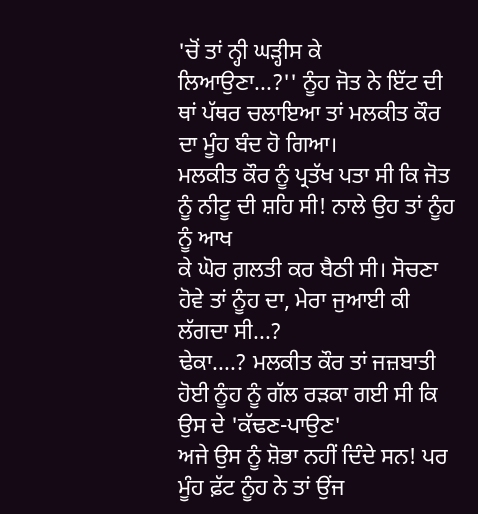'ਚੋਂ ਤਾਂ ਨ੍ਹੀ ਘੜ੍ਹੀਸ ਕੇ
ਲਿਆਉਣਾ...?'' ਨੂੰਹ ਜੋਤ ਨੇ ਇੱਟ ਦੀ ਥਾਂ ਪੱਥਰ ਚਲਾਇਆ ਤਾਂ ਮਲਕੀਤ ਕੌਰ ਦਾ ਮੂੰਹ ਬੰਦ ਹੋ ਗਿਆ।
ਮਲਕੀਤ ਕੌਰ ਨੂੰ ਪ੍ਰਤੱਖ ਪਤਾ ਸੀ ਕਿ ਜੋਤ ਨੂੰ ਨੀਟੂ ਦੀ ਸ਼ਹਿ ਸੀ! ਨਾਲੇ ਉਹ ਤਾਂ ਨੂੰਹ ਨੂੰ ਆਖ
ਕੇ ਘੋਰ ਗ਼ਲਤੀ ਕਰ ਬੈਠੀ ਸੀ। ਸੋਚਣਾ ਹੋਵੇ ਤਾਂ ਨੂੰਹ ਦਾ, ਮੇਰਾ ਜੁਆਈ ਕੀ ਲੱਗਦਾ ਸੀ...?
ਢੇਕਾ....? ਮਲਕੀਤ ਕੌਰ ਤਾਂ ਜਜ਼ਬਾਤੀ ਹੋਈ ਨੂੰਹ ਨੂੰ ਗੱਲ ਰੜਕਾ ਗਈ ਸੀ ਕਿ ਉਸ ਦੇ 'ਕੱਢਣ-ਪਾਉਣ'
ਅਜੇ ਉਸ ਨੂੰ ਸ਼ੋਭਾ ਨਹੀਂ ਦਿੰਦੇ ਸਨ! ਪਰ ਮੂੰਹ ਫ਼ੱਟ ਨੂੰਹ ਨੇ ਤਾਂ ਉਂਜ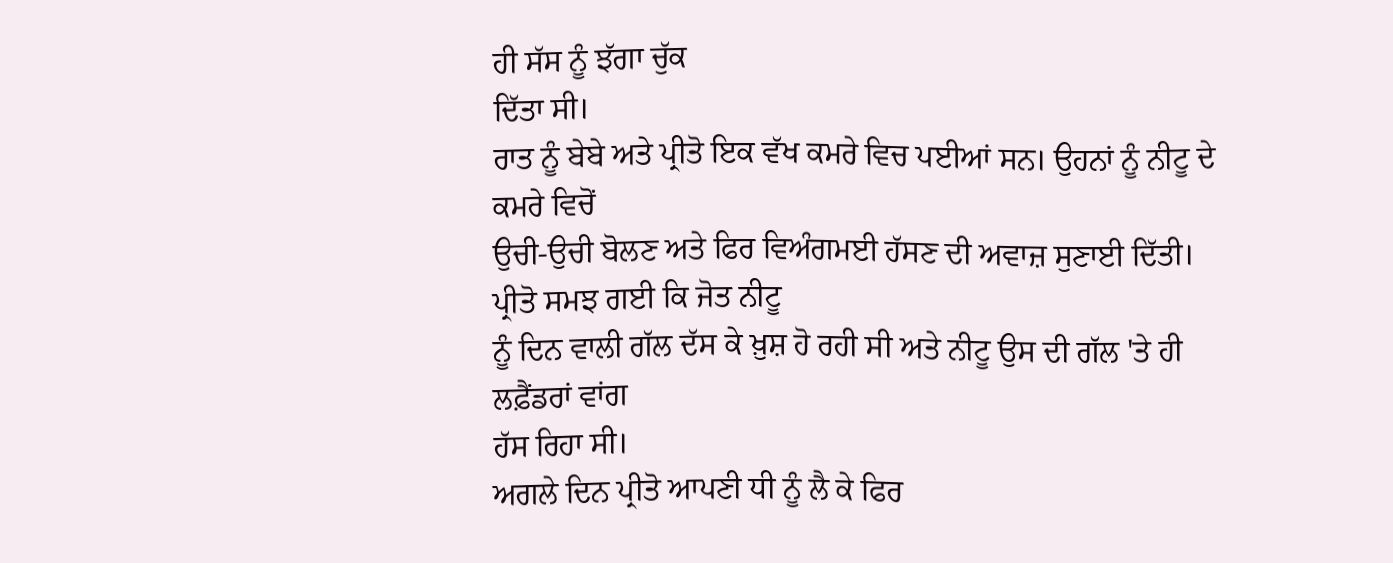ਹੀ ਸੱਸ ਨੂੰ ਝੱਗਾ ਚੁੱਕ
ਦਿੱਤਾ ਸੀ।
ਰਾਤ ਨੂੰ ਬੇਬੇ ਅਤੇ ਪ੍ਰੀਤੋ ਇਕ ਵੱਖ ਕਮਰੇ ਵਿਚ ਪਈਆਂ ਸਨ। ਉਹਨਾਂ ਨੂੰ ਨੀਟੂ ਦੇ ਕਮਰੇ ਵਿਚੋਂ
ਉਚੀ-ਉਚੀ ਬੋਲਣ ਅਤੇ ਫਿਰ ਵਿਅੰਗਮਈ ਹੱਸਣ ਦੀ ਅਵਾਜ਼ ਸੁਣਾਈ ਦਿੱਤੀ। ਪ੍ਰੀਤੋ ਸਮਝ ਗਈ ਕਿ ਜੋਤ ਨੀਟੂ
ਨੂੰ ਦਿਨ ਵਾਲੀ ਗੱਲ ਦੱਸ ਕੇ ਖ਼ੁਸ਼ ਹੋ ਰਹੀ ਸੀ ਅਤੇ ਨੀਟੂ ਉਸ ਦੀ ਗੱਲ 'ਤੇ ਹੀ ਲਫ਼ੈਂਡਰਾਂ ਵਾਂਗ
ਹੱਸ ਰਿਹਾ ਸੀ।
ਅਗਲੇ ਦਿਨ ਪ੍ਰੀਤੋ ਆਪਣੀ ਧੀ ਨੂੰ ਲੈ ਕੇ ਫਿਰ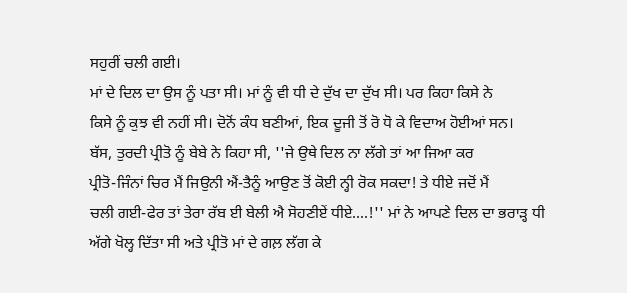ਸਹੁਰੀਂ ਚਲੀ ਗਈ।
ਮਾਂ ਦੇ ਦਿਲ ਦਾ ਉਸ ਨੂੰ ਪਤਾ ਸੀ। ਮਾਂ ਨੂੰ ਵੀ ਧੀ ਦੇ ਦੁੱਖ ਦਾ ਦੁੱਖ ਸੀ। ਪਰ ਕਿਹਾ ਕਿਸੇ ਨੇ
ਕਿਸੇ ਨੂੰ ਕੁਝ ਵੀ ਨਹੀਂ ਸੀ। ਦੋਨੋਂ ਕੰਧ ਬਣੀਆਂ, ਇਕ ਦੂਜੀ ਤੋਂ ਰੋ ਧੋ ਕੇ ਵਿਦਾਅ ਹੋਈਆਂ ਸਨ।
ਬੱਸ, ਤੁਰਦੀ ਪ੍ਰੀਤੋ ਨੂੰ ਬੇਬੇ ਨੇ ਕਿਹਾ ਸੀ, ''ਜੇ ਉਥੇ ਦਿਲ ਨਾ ਲੱਗੇ ਤਾਂ ਆ ਜਿਆ ਕਰ
ਪ੍ਰੀਤੋ-ਜਿੰਨਾਂ ਚਿਰ ਮੈਂ ਜਿਉਨੀ ਐਂ-ਤੈਨੂੰ ਆਉਣ ਤੋਂ ਕੋਈ ਨ੍ਹੀ ਰੋਕ ਸਕਦਾ! ਤੇ ਧੀਏ ਜਦੋਂ ਮੈਂ
ਚਲੀ ਗਈ-ਫੇਰ ਤਾਂ ਤੇਰਾ ਰੱਬ ਈ ਬੇਲੀ ਐ ਸੋਹਣੀਏਂ ਧੀਏ....!'' ਮਾਂ ਨੇ ਆਪਣੇ ਦਿਲ ਦਾ ਭਰਾੜ੍ਹ ਧੀ
ਅੱਗੇ ਖੋਲ੍ਹ ਦਿੱਤਾ ਸੀ ਅਤੇ ਪ੍ਰੀਤੋ ਮਾਂ ਦੇ ਗਲ਼ ਲੱਗ ਕੇ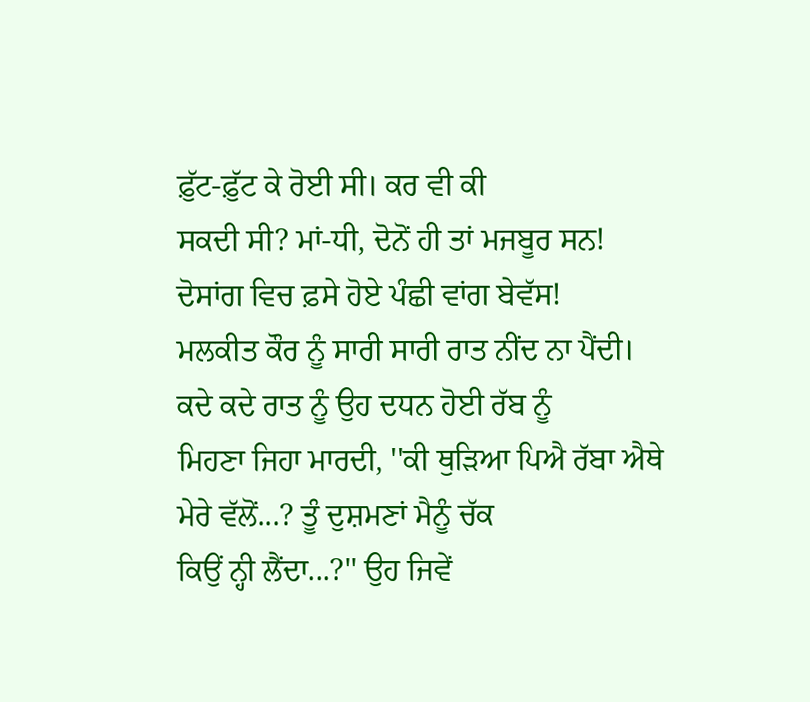ਫ਼ੁੱਟ-ਫ਼ੁੱਟ ਕੇ ਰੋਈ ਸੀ। ਕਰ ਵੀ ਕੀ
ਸਕਦੀ ਸੀ? ਮਾਂ-ਧੀ, ਦੋਨੋਂ ਹੀ ਤਾਂ ਮਜਬੂਰ ਸਨ! ਦੋਸਾਂਗ ਵਿਚ ਫ਼ਸੇ ਹੋਏ ਪੰਛੀ ਵਾਂਗ ਬੇਵੱਸ!
ਮਲਕੀਤ ਕੌਰ ਨੂੰ ਸਾਰੀ ਸਾਰੀ ਰਾਤ ਨੀਂਦ ਨਾ ਪੈਂਦੀ। ਕਦੇ ਕਦੇ ਰਾਤ ਨੂੰ ਉਹ ਦਧਨ ਹੋਈ ਰੱਬ ਨੂੰ
ਮਿਹਣਾ ਜਿਹਾ ਮਾਰਦੀ, ''ਕੀ ਥੁੜਿਆ ਪਿਐ ਰੱਬਾ ਐਥੇ ਮੇਰੇ ਵੱਲੋਂ...? ਤੂੰ ਦੁਸ਼ਮਣਾਂ ਮੈਨੂੰ ਚੱਕ
ਕਿਉਂ ਨ੍ਹੀ ਲੈਂਦਾ...?'' ਉਹ ਜਿਵੇਂ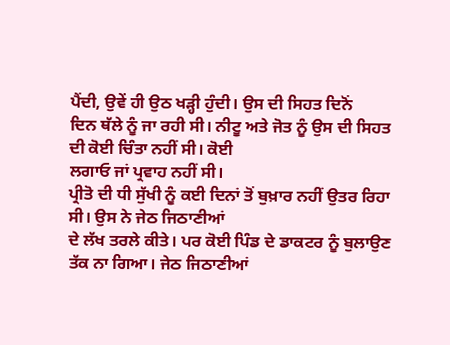ਪੈਂਦੀ, ਉਵੇਂ ਹੀ ਉਠ ਖੜ੍ਹੀ ਹੁੰਦੀ। ਉਸ ਦੀ ਸਿਹਤ ਦਿਨੋਂ
ਦਿਨ ਥੱਲੇ ਨੂੰ ਜਾ ਰਹੀ ਸੀ। ਨੀਟੂ ਅਤੇ ਜੋਤ ਨੂੰ ਉਸ ਦੀ ਸਿਹਤ ਦੀ ਕੋਈ ਚਿੰਤਾ ਨਹੀਂ ਸੀ। ਕੋਈ
ਲਗਾਓ ਜਾਂ ਪ੍ਰਵਾਹ ਨਹੀਂ ਸੀ।
ਪ੍ਰੀਤੋ ਦੀ ਧੀ ਸੁੱਖੀ ਨੂੰ ਕਈ ਦਿਨਾਂ ਤੋਂ ਬੁਖ਼ਾਰ ਨਹੀਂ ਉਤਰ ਰਿਹਾ ਸੀ। ਉਸ ਨੇ ਜੇਠ ਜਿਠਾਣੀਆਂ
ਦੇ ਲੱਖ ਤਰਲੇ ਕੀਤੇ। ਪਰ ਕੋਈ ਪਿੰਡ ਦੇ ਡਾਕਟਰ ਨੂੰ ਬੁਲਾਉਣ ਤੱਕ ਨਾ ਗਿਆ। ਜੇਠ ਜਿਠਾਣੀਆਂ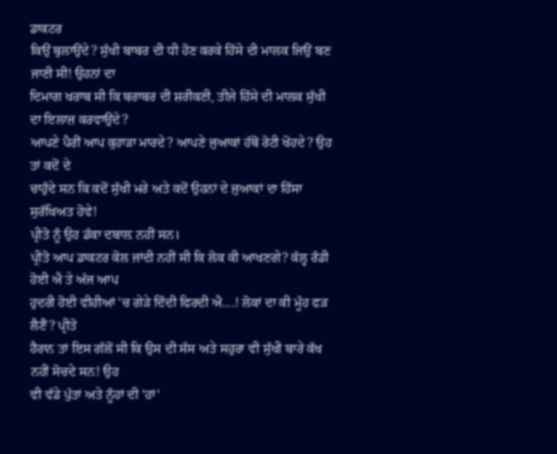ਡਾਕਟਰ
ਕਿਉਂ ਬੁਲਾਉਂਦੇ? ਸੁੱਖੀ ਬਾਬਰ ਦੀ ਧੀ ਹੋਣ ਕਰਕੇ ਹਿੱਸੇ ਦੀ ਮਾਲਕ ਜਿਉਂ ਬਣ ਜਾਣੀ ਸੀ! ਉਹਨਾਂ ਦਾ
ਦਿਮਾਗ ਖਰਾਬ ਸੀ ਕਿ ਬਰਾਬਰ ਦੀ ਸ਼ਰੀਕਣੀ, ਤੀਜੇ ਹਿੱਸੇ ਦੀ ਮਾਲਕ ਸੁੱਖੀ ਦਾ ਇਲਾਜ਼ ਕਰਵਾਉਂਦੇ?
ਆਪਣੇ ਪੈਰੀਂ ਆਪ ਕੁਹਾੜਾ ਮਾਰਦੇ? ਆਪਣੇ ਜੁਆਕਾਂ ਹੱਥੋਂ ਰੋਟੀ ਖੋਂਹਦੇ? ਉਹ ਤਾਂ ਕਦੋਂ ਦੇ
ਚਾਹੁੰਦੇ ਸਨ ਕਿ ਕਦੋਂ ਸੁੱਖੀ ਮਰੇ ਅਤੇ ਕਦੋਂ ਉਹਨਾਂ ਦੇ ਜੁਆਕਾਂ ਦਾ ਹਿੱਸਾ ਸੁਰੱਖਿਅਤ ਹੋਵੇ!
ਪ੍ਰੀਤੋ ਨੂੰ ਉਹ ਡੱਕਾ ਦਬਾਲ਼ ਨਹੀਂ ਸਨ।
ਪ੍ਰੀਤੋ ਆਪ ਡਾਕਟਰ ਕੋਲ ਜਾਂਦੀ ਨਹੀਂ ਸੀ ਕਿ ਲੋਕ ਕੀ ਆਖਣਗੇ? ਕੱਲ੍ਹ ਰੰਡੀ ਹੋਈ ਐ ਤੇ ਅੱਜ ਆਪ
ਹੁਦਰੀ ਹੋਈ ਵੀਹੀਆਂ 'ਚ ਗੇੜੇ ਦਿੰਦੀ ਫਿਰਦੀ ਐ....! ਲੋਕਾਂ ਦਾ ਕੀ ਮੂੰਹ ਫੜ ਲੈਣੈਂ? ਪ੍ਰੀਤੋ
ਹੈਰਾਨ ਤਾਂ ਇਸ ਗੱਲੋਂ ਸੀ ਕਿ ਉਸ ਦੀ ਸੱਸ ਅਤੇ ਸਹੁਰਾ ਵੀ ਸੁੱਖੀ ਬਾਰੇ ਕੱਖ ਨਹੀਂ ਸੋਚਦੇ ਸਨ! ਉਹ
ਵੀ ਵੱਡੇ ਪੁੱਤਾਂ ਅਤੇ ਨੂੰਹਾਂ ਦੀ 'ਹਾਂ'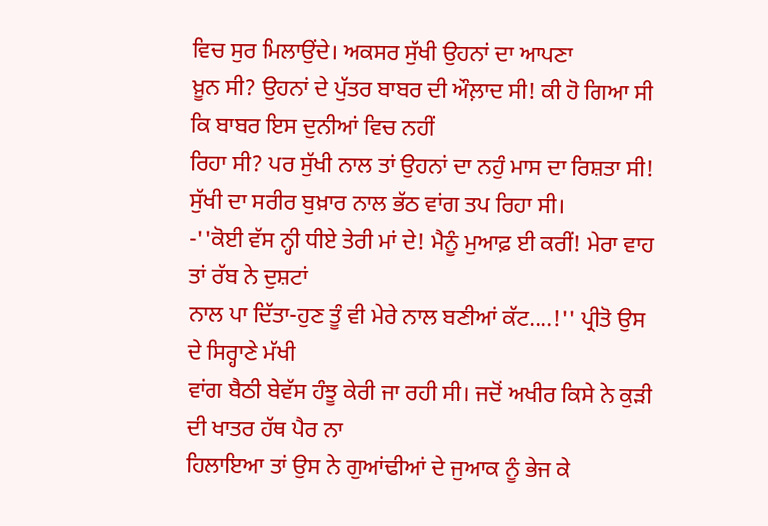ਵਿਚ ਸੁਰ ਮਿਲਾਉਂਦੇ। ਅਕਸਰ ਸੁੱਖੀ ਉਹਨਾਂ ਦਾ ਆਪਣਾ
ਖ਼ੂਨ ਸੀ? ਉਹਨਾਂ ਦੇ ਪੁੱਤਰ ਬਾਬਰ ਦੀ ਔਲ਼ਾਦ ਸੀ! ਕੀ ਹੋ ਗਿਆ ਸੀ ਕਿ ਬਾਬਰ ਇਸ ਦੁਨੀਆਂ ਵਿਚ ਨਹੀਂ
ਰਿਹਾ ਸੀ? ਪਰ ਸੁੱਖੀ ਨਾਲ ਤਾਂ ਉਹਨਾਂ ਦਾ ਨਹੁੰ ਮਾਸ ਦਾ ਰਿਸ਼ਤਾ ਸੀ!
ਸੁੱਖੀ ਦਾ ਸਰੀਰ ਬੁਖ਼ਾਰ ਨਾਲ ਭੱਠ ਵਾਂਗ ਤਪ ਰਿਹਾ ਸੀ।
-''ਕੋਈ ਵੱਸ ਨ੍ਹੀ ਧੀਏ ਤੇਰੀ ਮਾਂ ਦੇ! ਮੈਨੂੰ ਮੁਆਫ਼ ਈ ਕਰੀਂ! ਮੇਰਾ ਵਾਹ ਤਾਂ ਰੱਬ ਨੇ ਦੁਸ਼ਟਾਂ
ਨਾਲ ਪਾ ਦਿੱਤਾ-ਹੁਣ ਤੂੰ ਵੀ ਮੇਰੇ ਨਾਲ ਬਣੀਆਂ ਕੱਟ....!'' ਪ੍ਰੀਤੋ ਉਸ ਦੇ ਸਿਰ੍ਹਾਣੇ ਮੱਖੀ
ਵਾਂਗ ਬੈਠੀ ਬੇਵੱਸ ਹੰਝੂ ਕੇਰੀ ਜਾ ਰਹੀ ਸੀ। ਜਦੋਂ ਅਖੀਰ ਕਿਸੇ ਨੇ ਕੁੜੀ ਦੀ ਖਾਤਰ ਹੱਥ ਪੈਰ ਨਾ
ਹਿਲਾਇਆ ਤਾਂ ਉਸ ਨੇ ਗੁਆਂਢੀਆਂ ਦੇ ਜੁਆਕ ਨੂੰ ਭੇਜ ਕੇ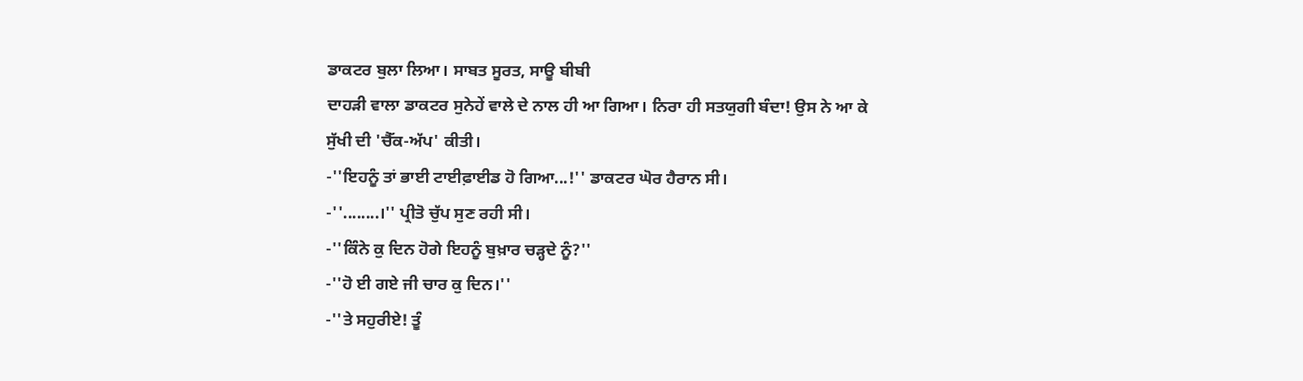ਡਾਕਟਰ ਬੁਲਾ ਲਿਆ। ਸਾਬਤ ਸੂਰਤ, ਸਾਊ ਬੀਬੀ
ਦਾਹੜੀ ਵਾਲਾ ਡਾਕਟਰ ਸੁਨੇਹੇਂ ਵਾਲੇ ਦੇ ਨਾਲ ਹੀ ਆ ਗਿਆ। ਨਿਰਾ ਹੀ ਸਤਯੁਗੀ ਬੰਦਾ! ਉਸ ਨੇ ਆ ਕੇ
ਸੁੱਖੀ ਦੀ 'ਚੈੱਕ-ਅੱਪ' ਕੀਤੀ।
-''ਇਹਨੂੰ ਤਾਂ ਭਾਈ ਟਾਈਫ਼ਾਈਡ ਹੋ ਗਿਆ...!'' ਡਾਕਟਰ ਘੋਰ ਹੈਰਾਨ ਸੀ।
-''........।'' ਪ੍ਰੀਤੋ ਚੁੱਪ ਸੁਣ ਰਹੀ ਸੀ।
-''ਕਿੰਨੇ ਕੁ ਦਿਨ ਹੋਗੇ ਇਹਨੂੰ ਬੁਖ਼ਾਰ ਚੜ੍ਹਦੇ ਨੂੰ?''
-''ਹੋ ਈ ਗਏ ਜੀ ਚਾਰ ਕੁ ਦਿਨ।''
-''ਤੇ ਸਹੁਰੀਏ! ਤੂੰ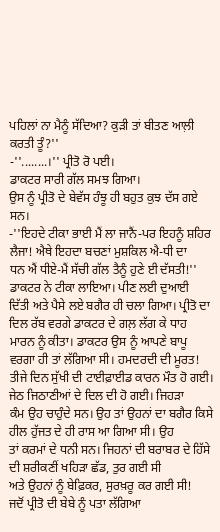ਪਹਿਲਾਂ ਨਾ ਮੈਨੂੰ ਸੱਦਿਆ? ਕੁੜੀ ਤਾਂ ਬੀਤਣ ਆਲ਼ੀ ਕਰਤੀ ਤੂੰ?''
-''........।'' ਪ੍ਰੀਤੋ ਰੋ ਪਈ।
ਡਾਕਟਰ ਸਾਰੀ ਗੱਲ ਸਮਝ ਗਿਆ।
ਉਸ ਨੂੰ ਪ੍ਰੀਤੋ ਦੇ ਬੇਵੱਸ ਹੰਝੂ ਹੀ ਬਹੁਤ ਕੁਝ ਦੱਸ ਗਏ ਸਨ।
-''ਇਹਦੇ ਟੀਕਾ ਭਾਈ ਮੈਂ ਲਾ ਜਾਨੈਂ-ਪਰ ਇਹਨੂੰ ਸ਼ਹਿਰ ਲੈਜਾ! ਐਥੇ ਇਹਦਾ ਬਚਣਾਂ ਮੁਸ਼ਕਿਲ ਐ-ਧੀ ਦਾ
ਧਨ ਐਂ ਧੀਏ-ਮੈਂ ਸੱਚੀ ਗੱਲ ਤੈਨੂੰ ਹੁਣੇ ਈ ਦੱਸਤੀ!'' ਡਾਕਟਰ ਨੇ ਟੀਕਾ ਲਾਇਆ। ਪੀਣ ਲਈ ਦੁਆਈ
ਦਿੱਤੀ ਅਤੇ ਪੈਸੇ ਲਏ ਬਗੈਰ ਹੀ ਚਲਾ ਗਿਆ। ਪ੍ਰੀਤੋ ਦਾ ਦਿਲ ਰੱਬ ਵਰਗੇ ਡਾਕਟਰ ਦੇ ਗਲ਼ ਲੱਗ ਕੇ ਧਾਹ
ਮਾਰਨ ਨੂੰ ਕੀਤਾ। ਡਾਕਟਰ ਉਸ ਨੂੰ ਆਪਣੇ ਬਾਪੂ ਵਰਗਾ ਹੀ ਤਾਂ ਲੱਗਿਆ ਸੀ। ਹਮਦਰਦੀ ਦੀ ਮੂਰਤ!
ਤੀਜੇ ਦਿਨ ਸੁੱਖੀ ਦੀ ਟਾਈਫ਼ਾਈਡ ਕਾਰਨ ਮੌਤ ਹੋ ਗਈ। ਜੇਠ ਜਿਠਾਣੀਆਂ ਦੇ ਦਿਲ ਦੀ ਹੋ ਗਈ। ਜਿਹੜਾ
ਕੰਮ ਉਹ ਚਾਹੁੰਦੇ ਸਨ। ਉਹ ਤਾਂ ਉਹਨਾਂ ਦਾ ਬਗੈਰ ਕਿਸੇ ਹੀਲ ਹੁੱਜਤ ਦੇ ਹੀ ਰਾਸ ਆ ਗਿਆ ਸੀ। ਉਹ
ਤਾਂ ਕਰਮਾਂ ਦੇ ਧਨੀ ਸਨ। ਜਿਹਨਾਂ ਦੀ ਬਰਾਬਰ ਦੇ ਹਿੱਸੇ ਦੀ ਸ਼ਰੀਕਣੀਂ ਖਹਿੜਾ ਛੱਡ, ਤੁਰ ਗਈ ਸੀ
ਅਤੇ ਉਹਨਾਂ ਨੂੰ ਬੇਫ਼ਿਕਰ, ਸੁਰਖ਼ਰੂ ਕਰ ਗਈ ਸੀ!
ਜਦੋਂ ਪ੍ਰੀਤੋ ਦੀ ਬੇਬੇ ਨੂੰ ਪਤਾ ਲੱਗਿਆ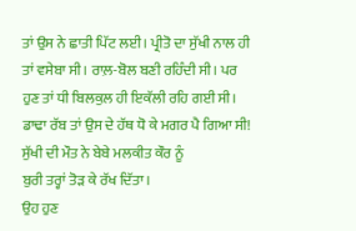ਤਾਂ ਉਸ ਨੇ ਛਾਤੀ ਪਿੱਟ ਲਈ। ਪ੍ਰੀਤੋ ਦਾ ਸੁੱਖੀ ਨਾਲ ਹੀ
ਤਾਂ ਵਸੇਬਾ ਸੀ। ਰਾਲ਼-ਬੋਲ ਬਣੀ ਰਹਿੰਦੀ ਸੀ। ਪਰ ਹੁਣ ਤਾਂ ਧੀ ਬਿਲਕੁਲ ਹੀ ਇਕੱਲੀ ਰਹਿ ਗਈ ਸੀ।
ਡਾਢਾ ਰੱਬ ਤਾਂ ਉਸ ਦੇ ਹੱਥ ਧੋ ਕੇ ਮਗਰ ਪੈ ਗਿਆ ਸੀ! ਸੁੱਖੀ ਦੀ ਮੌਤ ਨੇ ਬੇਬੇ ਮਲਕੀਤ ਕੌਰ ਨੂੰ
ਬੁਰੀ ਤਰ੍ਹਾਂ ਤੋੜ ਕੇ ਰੱਖ ਦਿੱਤਾ।
ਉਹ ਹੁਣ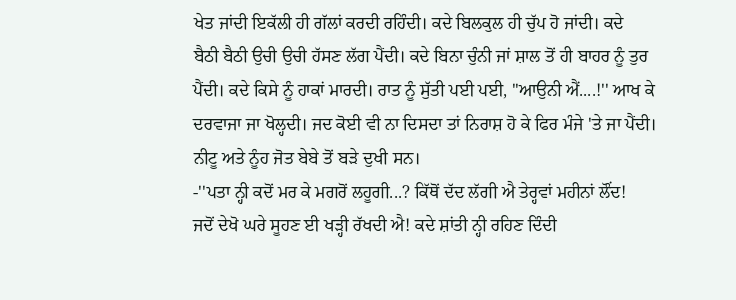ਖੇਤ ਜਾਂਦੀ ਇਕੱਲੀ ਹੀ ਗੱਲਾਂ ਕਰਦੀ ਰਹਿੰਦੀ। ਕਦੇ ਬਿਲਕੁਲ ਹੀ ਚੁੱਪ ਹੋ ਜਾਂਦੀ। ਕਦੇ
ਬੈਠੀ ਬੈਠੀ ਉਚੀ ਉਚੀ ਹੱਸਣ ਲੱਗ ਪੈਂਦੀ। ਕਦੇ ਬਿਨਾ ਚੁੰਨੀ ਜਾਂ ਸ਼ਾਲ ਤੋਂ ਹੀ ਬਾਹਰ ਨੂੰ ਤੁਰ
ਪੈਂਦੀ। ਕਦੇ ਕਿਸੇ ਨੂੰ ਹਾਕਾਂ ਮਾਰਦੀ। ਰਾਤ ਨੂੰ ਸੁੱਤੀ ਪਈ ਪਈ, ''ਆਉਨੀ ਐਂ....!'' ਆਖ ਕੇ
ਦਰਵਾਜਾ ਜਾ ਖੋਲ੍ਹਦੀ। ਜਦ ਕੋਈ ਵੀ ਨਾ ਦਿਸਦਾ ਤਾਂ ਨਿਰਾਸ਼ ਹੋ ਕੇ ਫਿਰ ਮੰਜੇ 'ਤੇ ਜਾ ਪੈਂਦੀ।
ਨੀਟੂ ਅਤੇ ਨੂੰਹ ਜੋਤ ਬੇਬੇ ਤੋਂ ਬੜੇ ਦੁਖੀ ਸਨ।
-''ਪਤਾ ਨ੍ਹੀ ਕਦੋਂ ਮਰ ਕੇ ਮਗਰੋਂ ਲਹੂਗੀ...? ਕਿੱਥੋਂ ਦੱਦ ਲੱਗੀ ਐ ਤੇਰ੍ਹਵਾਂ ਮਹੀਨਾਂ ਲੌਂਦ!
ਜਦੋਂ ਦੇਖੋ ਘਰੇ ਸੂਹਣ ਈ ਖੜ੍ਹੀ ਰੱਖਦੀ ਐ! ਕਦੇ ਸ਼ਾਂਤੀ ਨ੍ਹੀ ਰਹਿਣ ਦਿੰਦੀ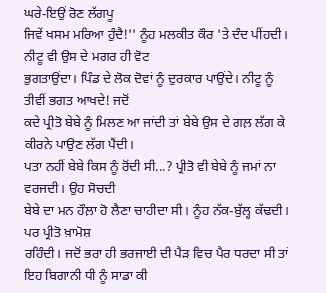ਘਰੇ-ਇਉਂ ਰੋਣ ਲੱਗਪੂ
ਜਿਵੇਂ ਖਸਮ ਮਰਿਆ ਹੁੰਦੈ!'' ਨੂੰਹ ਮਲਕੀਤ ਕੌਰ 'ਤੇ ਦੰਦ ਪੀਂਹਦੀ। ਨੀਟੂ ਵੀ ਉਸ ਦੇ ਮਗਰ ਹੀ ਵੋਟ
ਭੁਗਤਾਉਂਦਾ। ਪਿੰਡ ਦੇ ਲੋਕ ਦੋਵਾਂ ਨੂੰ ਦੁਰਕਾਰ ਪਾਉਂਦੇ। ਨੀਟੂ ਨੂੰ ਤੀਵੀਂ ਭਗਤ ਆਖਦੇ! ਜਦੋਂ
ਕਦੇ ਪ੍ਰੀਤੋ ਬੇਬੇ ਨੂੰ ਮਿਲਣ ਆ ਜਾਂਦੀ ਤਾਂ ਬੇਬੇ ਉਸ ਦੇ ਗਲ਼ ਲੱਗ ਕੇ ਕੀਰਨੇ ਪਾਉਣ ਲੱਗ ਪੈਂਦੀ।
ਪਤਾ ਨਹੀਂ ਬੇਬੇ ਕਿਸ ਨੂੰ ਰੋਂਦੀ ਸੀ...? ਪ੍ਰੀਤੋ ਵੀ ਬੇਬੇ ਨੂੰ ਜਮਾਂ ਨਾ ਵਰਜਦੀ। ਉਹ ਸੋਚਦੀ
ਬੇਬੇ ਦਾ ਮਨ ਹੌਲ਼ਾ ਹੋ ਲੈਣਾ ਚਾਹੀਦਾ ਸੀ। ਨੂੰਹ ਨੱਕ-ਬੁੱਲ੍ਹ ਕੱਢਦੀ। ਪਰ ਪ੍ਰੀਤੋ ਖ਼ਾਮੋਸ਼
ਰਹਿੰਦੀ। ਜਦੋਂ ਭਰਾ ਹੀ ਭਰਜਾਈ ਦੀ ਪੈੜ ਵਿਚ ਪੈਰ ਧਰਦਾ ਸੀ ਤਾਂ ਇਹ ਬਿਗਾਨੀ ਧੀ ਨੂੰ ਸਾਡਾ ਕੀ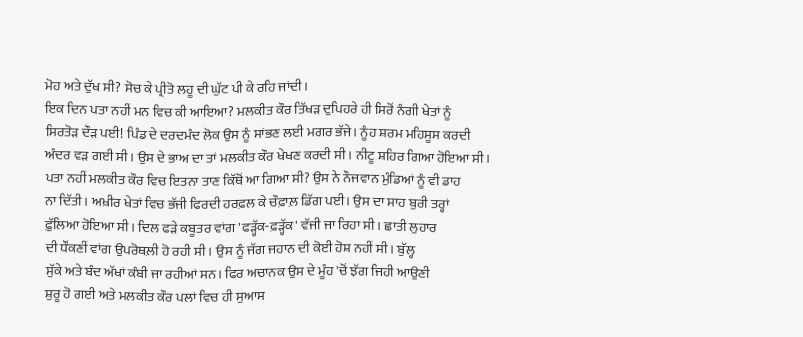ਮੋਹ ਅਤੇ ਦੁੱਖ ਸੀ? ਸੋਚ ਕੇ ਪ੍ਰੀਤੋ ਲਹੂ ਦੀ ਘੁੱਟ ਪੀ ਕੇ ਰਹਿ ਜਾਂਦੀ।
ਇਕ ਦਿਨ ਪਤਾ ਨਹੀਂ ਮਨ ਵਿਚ ਕੀ ਆਇਆ? ਮਲਕੀਤ ਕੌਰ ਤਿੱਖੜ ਦੁਪਿਹਰੇ ਹੀ ਸਿਰੋਂ ਨੰਗੀ ਖੇਤਾਂ ਨੂੰ
ਸਿਰਤੋੜ ਦੌੜ ਪਈ! ਪਿੰਡ ਦੇ ਦਰਦਮੰਦ ਲੋਕ ਉਸ ਨੂੰ ਸਾਂਭਣ ਲਈ ਮਗਰ ਭੱਜੇ। ਨੂੰਹ ਸ਼ਰਮ ਮਹਿਸੂਸ ਕਰਦੀ
ਅੰਦਰ ਵੜ ਗਈ ਸੀ। ਉਸ ਦੇ ਭਾਅ ਦਾ ਤਾਂ ਮਲਕੀਤ ਕੌਰ ਖੇਖਣ ਕਰਦੀ ਸੀ। ਨੀਟੂ ਸ਼ਹਿਰ ਗਿਆ ਹੋਇਆ ਸੀ।
ਪਤਾ ਨਹੀਂ ਮਲਕੀਤ ਕੌਰ ਵਿਚ ਇਤਨਾ ਤਾਣ ਕਿੱਥੋਂ ਆ ਗਿਆ ਸੀ? ਉਸ ਨੇ ਨੌਜਵਾਨ ਮੁੰਡਿਆਂ ਨੂੰ ਵੀ ਡਾਹ
ਨਾ ਦਿੱਤੀ। ਅਖ਼ੀਰ ਖੇਤਾਂ ਵਿਚ ਭੱਜੀ ਫਿਰਦੀ ਹਰਫ਼ਲ ਕੇ ਚੌਫ਼ਾਲ਼ ਡਿੱਗ ਪਈ। ਉਸ ਦਾ ਸਾਹ ਬੁਰੀ ਤਰ੍ਹਾਂ
ਫ਼ੁੱਲਿਆ ਹੋਇਆ ਸੀ। ਦਿਲ ਫੜੇ ਕਬੂਤਰ ਵਾਂਗ 'ਫੜ੍ਹੱਕ-ਫ਼ੜ੍ਹੱਕ' ਵੱਜੀ ਜਾ ਰਿਹਾ ਸੀ। ਛਾਤੀ ਲੁਹਾਰ
ਦੀ ਧੌਂਕਣੀਂ ਵਾਂਗ ਉਪਰੋਥਲ਼ੀ ਹੋ ਰਹੀ ਸੀ। ਉਸ ਨੂੰ ਜੱਗ ਜਹਾਨ ਦੀ ਕੋਈ ਹੋਸ਼ ਨਹੀਂ ਸੀ। ਬੁੱਲ੍ਹ
ਸੁੱਕੇ ਅਤੇ ਬੰਦ ਅੱਖਾਂ ਕੰਬੀ ਜਾ ਰਹੀਆਂ ਸਨ। ਫਿਰ ਅਚਾਨਕ ਉਸ ਦੇ ਮੂੰਹ 'ਚੋਂ ਝੱਗ ਜਿਹੀ ਆਉਣੀ
ਸ਼ੁਰੂ ਹੋ ਗਈ ਅਤੇ ਮਲਕੀਤ ਕੌਰ ਪਲਾਂ ਵਿਚ ਹੀ ਸੁਆਸ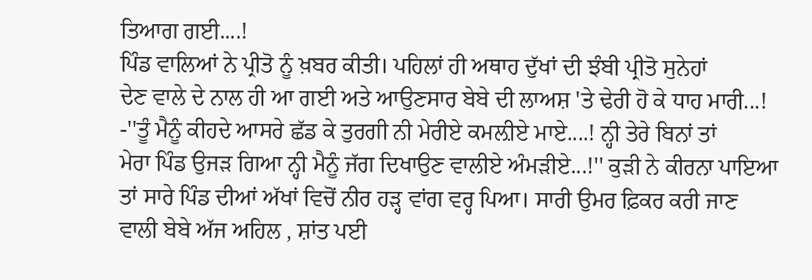ਤਿਆਗ ਗਈ....!
ਪਿੰਡ ਵਾਲਿਆਂ ਨੇ ਪ੍ਰੀਤੋ ਨੂੰ ਖ਼ਬਰ ਕੀਤੀ। ਪਹਿਲਾਂ ਹੀ ਅਥਾਹ ਦੁੱਖਾਂ ਦੀ ਝੰਬੀ ਪ੍ਰੀਤੋ ਸੁਨੇਹਾਂ
ਦੇਣ ਵਾਲੇ ਦੇ ਨਾਲ ਹੀ ਆ ਗਈ ਅਤੇ ਆਉਣਸਾਰ ਬੇਬੇ ਦੀ ਲਾਅਸ਼ 'ਤੇ ਢੇਰੀ ਹੋ ਕੇ ਧਾਹ ਮਾਰੀ...!
-''ਤੂੰ ਮੈਨੂੰ ਕੀਹਦੇ ਆਸਰੇ ਛੱਡ ਕੇ ਤੁਰਗੀ ਨੀ ਮੇਰੀਏ ਕਮਲ਼ੀਏ ਮਾਏ....! ਨ੍ਹੀ ਤੇਰੇ ਬਿਨਾਂ ਤਾਂ
ਮੇਰਾ ਪਿੰਡ ਉਜੜ ਗਿਆ ਨ੍ਹੀ ਮੈਨੂੰ ਜੱਗ ਦਿਖਾਉਣ ਵਾਲੀਏ ਅੰਮੜੀਏ...!'' ਕੁੜੀ ਨੇ ਕੀਰਨਾ ਪਾਇਆ
ਤਾਂ ਸਾਰੇ ਪਿੰਡ ਦੀਆਂ ਅੱਖਾਂ ਵਿਚੋਂ ਨੀਰ ਹੜ੍ਹ ਵਾਂਗ ਵਰ੍ਹ ਪਿਆ। ਸਾਰੀ ਉਮਰ ਫ਼ਿਕਰ ਕਰੀ ਜਾਣ
ਵਾਲੀ ਬੇਬੇ ਅੱਜ ਅਹਿਲ , ਸ਼ਾਂਤ ਪਈ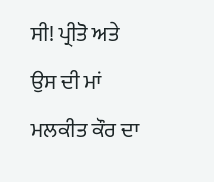ਸੀ! ਪ੍ਰੀਤੋ ਅਤੇ ਉਸ ਦੀ ਮਾਂ ਮਲਕੀਤ ਕੌਰ ਦਾ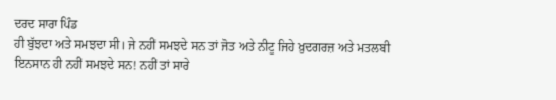ਦਰਦ ਸਾਰਾ ਪਿੰਡ
ਹੀ ਬੁੱਝਦਾ ਅਤੇ ਸਮਝਦਾ ਸੀ। ਜੇ ਨਹੀਂ ਸਮਝਦੇ ਸਨ ਤਾਂ ਜੋਤ ਅਤੇ ਨੀਟੂ ਜਿਹੇ ਖ਼ੁਦਗਰਜ਼ ਅਤੇ ਮਤਲਬੀ
ਇਨਸਾਨ ਹੀ ਨਹੀਂ ਸਮਝਦੇ ਸਨ! ਨਹੀਂ ਤਾਂ ਸਾਰੇ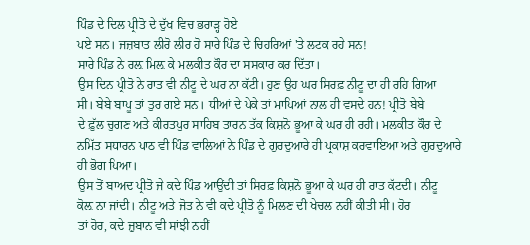ਪਿੰਡ ਦੇ ਦਿਲ ਪ੍ਰੀਤੋ ਦੇ ਦੁੱਖ ਵਿਚ ਭਰਾੜ੍ਹ ਹੋਏ
ਪਏ ਸਨ। ਜਜ਼ਬਾਤ ਲੀਰੋ ਲੀਰ ਹੋ ਸਾਰੇ ਪਿੰਡ ਦੇ ਚਿਹਰਿਆਂ 'ਤੇ ਲਟਕ ਰਹੇ ਸਨ!
ਸਾਰੇ ਪਿੰਡ ਨੇ ਰਲ਼ ਮਿਲ਼ ਕੇ ਮਲਕੀਤ ਕੌਰ ਦਾ ਸਸਕਾਰ ਕਰ ਦਿੱਤਾ।
ਉਸ ਦਿਨ ਪ੍ਰੀਤੋ ਨੇ ਰਾਤ ਵੀ ਨੀਟੂ ਦੇ ਘਰ ਨਾ ਕੱਟੀ। ਹੁਣ ਉਹ ਘਰ ਸਿਰਫ਼ ਨੀਟੂ ਦਾ ਹੀ ਰਹਿ ਗਿਆ
ਸੀ। ਬੇਬੇ ਬਾਪੂ ਤਾਂ ਤੁਰ ਗਏ ਸਨ। ਧੀਆਂ ਦੇ ਪੇਕੇ ਤਾਂ ਮਾਪਿਆਂ ਨਾਲ ਹੀ ਵਸਦੇ ਹਨ! ਪ੍ਰੀਤੋ ਬੇਬੇ
ਦੇ ਫ਼ੁੱਲ ਚੁਗਣ ਅਤੇ ਕੀਰਤਪੁਰ ਸਾਹਿਬ ਤਾਰਨ ਤੱਕ ਕਿਸ਼ਨੋ ਭੂਆ ਕੇ ਘਰ ਹੀ ਰਹੀ। ਮਲਕੀਤ ਕੌਰ ਦੇ
ਨਮਿੱਤ ਸਧਾਰਨ ਪਾਠ ਵੀ ਪਿੰਡ ਵਾਲਿਆਂ ਨੇ ਪਿੰਡ ਦੇ ਗੁਰਦੁਆਰੇ ਹੀ ਪ੍ਰਕਾਸ਼ ਕਰਵਾਇਆ ਅਤੇ ਗੁਰਦੁਆਰੇ
ਹੀ ਭੋਗ ਪਿਆ।
ਉਸ ਤੋਂ ਬਾਅਦ ਪ੍ਰੀਤੋ ਜੇ ਕਦੇ ਪਿੰਡ ਆਉਂਦੀ ਤਾਂ ਸਿਰਫ਼ ਕਿਸ਼ਨੋ ਭੂਆ ਕੇ ਘਰ ਹੀ ਰਾਤ ਕੱਟਦੀ। ਨੀਟੂ
ਕੋਲ਼ ਨਾ ਜਾਂਦੀ। ਨੀਟੂ ਅਤੇ ਜੋਤ ਨੇ ਵੀ ਕਦੇ ਪ੍ਰੀਤੋ ਨੂੰ ਮਿਲਣ ਦੀ ਖੇਚਲ ਨਹੀਂ ਕੀਤੀ ਸੀ। ਹੋਰ
ਤਾਂ ਹੋਰ, ਕਦੇ ਜ਼ੁਬਾਨ ਵੀ ਸਾਂਝੀ ਨਹੀਂ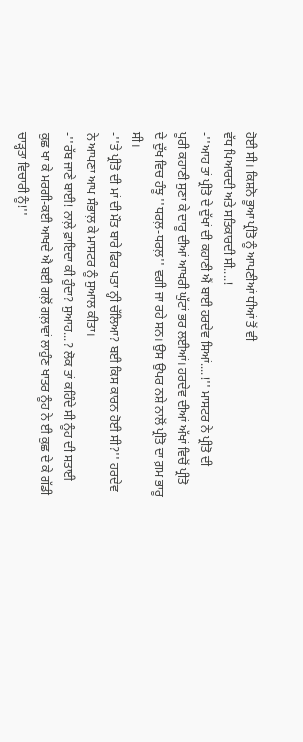ਹੋਈ ਸੀ। ਕਿਸ਼ਨੋ ਭੂਆ ਪ੍ਰੀਤੋ ਨੂੰ ਆਪਣੀਆਂ ਧੀਆਂ ਤੋਂ ਵੀ
ਵੱਧ ਪਿਆਰਦੀ ਅਤੇ ਸਤਿਕਾਰਦੀ ਸੀ....!
-''ਆਹ ਤਾਂ ਪ੍ਰੀਤੋ ਦੇ ਦੁੱਖਾਂ ਦੀ ਕਹਾਣੀ ਐਂ ਬਾਈ ਹਰਦੇਵ ਸਿਆਂ....!'' ਮਾਸਟਰ ਨੇ ਪ੍ਰੀਤੋ ਦੀ
ਪੂਰੀ ਕਹਾਣੀ ਸੁਣਾ ਕੇ ਦਾਰੂ ਦੀਆਂ ਆਖਰੀ ਘੁੱਟਾਂ ਭਰ ਲਈਆਂ। ਹਰਦੇਵ ਦੀਆਂ ਅੱਖਾਂ ਵਿਚੋਂ ਪ੍ਰੀਤੋ
ਦੇ ਦੁੱਖ ਵਿਚ ਹੰਝੂ ''ਧਰਲ਼-ਧਰਲ਼'' ਵਗੀ ਜਾ ਰਹੇ ਸਨ। ਉਸ ਉਪਰ ਨਸ਼ੇ ਨਾਲੋਂ ਪ੍ਰੀਤੋ ਦਾ ਗ਼ਮ ਭਾਰੂ
ਸੀ।
-''ਤੇ ਪ੍ਰੀਤੋ ਦੀ ਮਾਂ ਦੀ ਮੌਤ ਬਾਰੇ ਫਿਰ ਪਤਾ ਨ੍ਹੀ ਚੱਲਿਆ? ਬਈ ਕਿਸ ਕਾਰਨ ਹੋਈ ਸੀ?'' ਹਰਦੇਵ
ਨੇ ਆਪਣਾ ਆਪ ਸੰਭਾਲ਼ ਕੇ ਮਾਸਟਰ ਨੂੰ ਸੁਆਲ ਕੀਤਾ।
-''ਰੱਬ ਜਾਣੇ ਬਾਈ! ਨਾਲ਼ੇ ਫ਼ਾਇਦਾ ਕੀ ਹੁੰਦਾ? ਸੁਆਹ...? ਲੋਕ ਤਾਂ ਕਹਿੰਦੇ ਸੀ ਨੂੰਹ ਦੀ ਸਤਾਈ
ਕੁਛ ਖਾ ਕੇ ਮਰਗੀ-ਕਈ ਆਖਦੇ ਐ ਬਈ ਗਲ਼ੋਂ ਗਲ਼ਾਵਾਂ ਲਾਹੁੰਣ ਖਾਤਰ ਨੂੰਹ ਨੇ ਈ ਕੁਛ ਦੇ ਕੇ ਗੱਡੀ
ਚਾੜ੍ਹਤਾ ਵਿਚਾਰੀ ਨੂੰ!''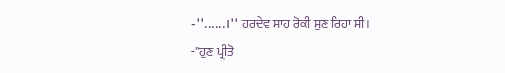-''......।'' ਹਰਦੇਵ ਸਾਹ ਰੋਕੀ ਸੁਣ ਰਿਹਾ ਸੀ।
-''ਹੁਣ ਪ੍ਰੀਤੋ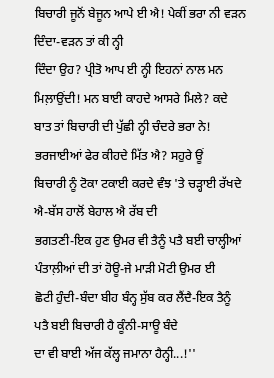ਬਿਚਾਰੀ ਜੂਨੋਂ ਬੇਜੂਨ ਆਪੇ ਈ ਐ! ਪੇਕੀਂ ਭਰਾ ਨੀ ਵੜਨ ਦਿੰਦਾ-ਵੜਨ ਤਾਂ ਕੀ ਨ੍ਹੀ
ਦਿੰਦਾ ਉਹ? ਪ੍ਰੀਤੋ ਆਪ ਈ ਨ੍ਹੀ ਇਹਨਾਂ ਨਾਲ ਮਨ ਮਿਲ਼ਾਉਂਦੀ! ਮਨ ਬਾਈ ਕਾਹਦੇ ਆਸਰੇ ਮਿਲੇ? ਕਦੇ
ਬਾਤ ਤਾਂ ਬਿਚਾਰੀ ਦੀ ਪੁੱਛੀ ਨ੍ਹੀ ਚੰਦਰੇ ਭਰਾ ਨੇ! ਭਰਜਾਈਆਂ ਫੇਰ ਕੀਹਦੇ ਮਿੱਤ ਐ? ਸਹੁਰੇ ਊਂ
ਬਿਚਾਰੀ ਨੂੰ ਟੋਕਾ ਟਕਾਈ ਕਰਦੇ ਵੰਝ 'ਤੇ ਚੜ੍ਹਾਈ ਰੱਖਦੇ ਐ-ਬੱਸ ਹਾਲੋਂ ਬੇਹਾਲ ਐ ਰੱਬ ਦੀ
ਭਗਤਣੀ-ਇਕ ਹੁਣ ਉਮਰ ਵੀ ਤੈਨੂੰ ਪਤੈ ਬਈ ਚਾਲ੍ਹੀਆਂ ਪੰਤਾਲ਼ੀਆਂ ਦੀ ਤਾਂ ਹੋਊ-ਜੇ ਮਾੜੀ ਮੋਟੀ ਉਮਰ ਈ
ਛੋਟੀ ਹੁੰਦੀ-ਬੰਦਾ ਬੀਹ ਬੰਨ੍ਹ ਸੁੱਬ ਕਰ ਲੈਂਦੈ-ਇਕ ਤੈਨੂੰ ਪਤੈ ਬਈ ਬਿਚਾਰੀ ਹੈ ਕੂੰਨੀ-ਸਾਊ ਬੰਦੇ
ਦਾ ਵੀ ਬਾਈ ਅੱਜ ਕੱਲ੍ਹ ਜਮਾਨਾ ਹੈਨ੍ਹੀ...!''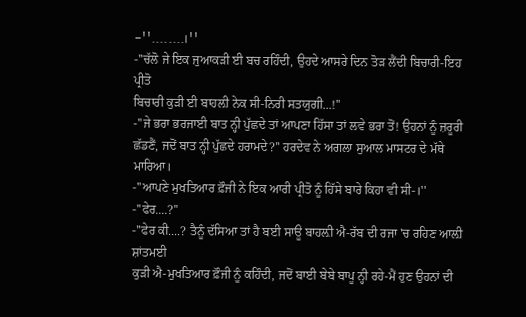-''........।''
-''ਚੱਲੋ ਜੇ ਇਕ ਜੁਆਕੜੀ ਈ ਬਚ ਰਹਿੰਦੀ, ਉਹਦੇ ਆਸਰੇ ਦਿਨ ਤੋੜ ਲੈਂਦੀ ਬਿਚਾਰੀ-ਇਹ ਪ੍ਰੀਤੋ
ਬਿਚਾਰੀ ਕੁੜੀ ਈ ਬਾਹਲ਼ੀ ਨੇਕ ਸੀ-ਨਿਰੀ ਸਤਯੁਗੀ...!''
-''ਜੇ ਭਰਾ ਭਰਜਾਈ ਬਾਤ ਨ੍ਹੀ ਪੁੱਛਦੇ ਤਾਂ ਆਪਣਾ ਹਿੱਸਾ ਤਾਂ ਲਵੇ ਭਰਾ ਤੋਂ! ਉਹਨਾਂ ਨੂੰ ਜ਼ਰੂਰੀ
ਛੱਡਣੈਂ, ਜਦੋਂ ਬਾਤ ਨ੍ਹੀ ਪੁੱਛਦੇ ਹਰਾਮਦੇ?'' ਹਰਦੇਵ ਨੇ ਅਗਲਾ ਸੁਆਲ ਮਾਸਟਰ ਦੇ ਮੱਥੇ ਮਾਰਿਆ।
-''ਆਪਣੇ ਮੁਖਤਿਆਰ ਫ਼ੌਜੀ ਨੇ ਇਕ ਆਰੀ ਪ੍ਰੀਤੋ ਨੂੰ ਹਿੱਸੇ ਬਾਰੇ ਕਿਹਾ ਵੀ ਸੀ-।''
-''ਫੇਰ....?''
-''ਫੇਰ ਕੀ....? ਤੈਨੂੰ ਦੱਸਿਆ ਤਾਂ ਹੈ ਬਈ ਸਾਊ ਬਾਹਲ਼ੀ ਐ-ਰੱਬ ਦੀ ਰਜਾ 'ਚ ਰਹਿਣ ਆਲ਼ੀ ਸ਼ਾਂਤਮਈ
ਕੁੜੀ ਐ-ਮੁਖਤਿਆਰ ਫ਼ੌਜੀ ਨੂੰ ਕਹਿੰਦੀ, ਜਦੋਂ ਬਾਈ ਬੇਬੇ ਬਾਪੂ ਨ੍ਹੀ ਰਹੇ-ਮੈਂ ਹੁਣ ਉਹਨਾਂ ਦੀ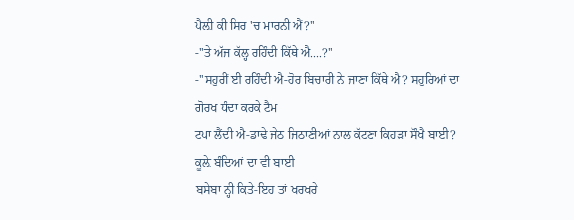ਪੈਲ਼ੀ ਕੀ ਸਿਰ 'ਚ ਮਾਰਨੀ ਐਂ?''
-''ਤੇ ਅੱਜ ਕੱਲ੍ਹ ਰਹਿੰਦੀ ਕਿੱਥੇ ਐ....?''
-''ਸਹੁਰੀਂ ਈ ਰਹਿੰਦੀ ਐ-ਹੋਰ ਬਿਚਾਰੀ ਨੇ ਜਾਣਾ ਕਿੱਥੇ ਐ? ਸਹੁਰਿਆਂ ਦਾ ਗੋਰਖ ਧੰਦਾ ਕਰਕੇ ਟੈਮ
ਟਪਾ ਲੈਂਦੀ ਐ-ਡਾਢੇ ਜੇਠ ਜਿਠਾਣੀਆਂ ਨਾਲ ਕੱਟਣਾ ਕਿਹੜਾ ਸੌਖੈ ਬਾਈ? ਕੂਲ਼ੇ ਬੰਦਿਆਂ ਦਾ ਵੀ ਬਾਈ
ਬਸੇਬਾ ਨ੍ਹੀ ਕਿਤੇ-ਇਹ ਤਾਂ ਖਰਖਰੇ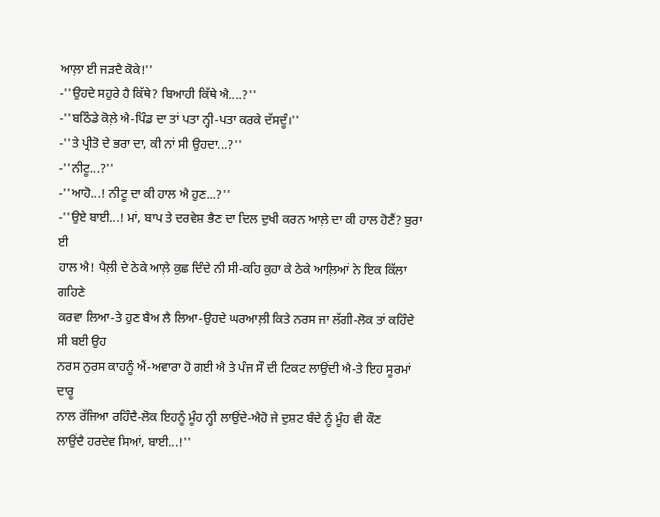ਆਲ਼ਾ ਈ ਜੜਦੈ ਕੋਕੇ!''
-''ਉਹਦੇ ਸਹੁਰੇ ਹੈ ਕਿੱਥੇ? ਬਿਆਹੀ ਕਿੱਥੇ ਐ....?''
-''ਬਠਿੰਡੇ ਕੋਲ਼ੇ ਐ-ਪਿੰਡ ਦਾ ਤਾਂ ਪਤਾ ਨ੍ਹੀ-ਪਤਾ ਕਰਕੇ ਦੱਸਦੂੰ।''
-''ਤੇ ਪ੍ਰੀਤੋ ਦੇ ਭਰਾ ਦਾ, ਕੀ ਨਾਂ ਸੀ ਉਹਦਾ...?''
-''ਨੀਟੂ...?''
-''ਆਹੋ...! ਨੀਟੂ ਦਾ ਕੀ ਹਾਲ ਐ ਹੁਣ...?''
-''ਉਏ ਬਾਈ...! ਮਾਂ, ਬਾਪ ਤੇ ਦਰਵੇਸ਼ ਭੈਣ ਦਾ ਦਿਲ ਦੁਖੀ ਕਰਨ ਆਲ਼ੇ ਦਾ ਕੀ ਹਾਲ ਹੋਣੈਂ? ਬੁਰਾ ਈ
ਹਾਲ ਐ! ਪੈਲ਼ੀ ਦੇ ਠੇਕੇ ਆਲ਼ੇ ਕੁਛ ਦਿੰਦੇ ਨੀ ਸੀ-ਕਹਿ ਕੁਹਾ ਕੇ ਠੇਕੇ ਆਲ਼ਿਆਂ ਨੇ ਇਕ ਕਿੱਲਾ ਗਹਿਣੇ
ਕਰਵਾ ਲਿਆ-ਤੇ ਹੁਣ ਬੈਅ ਲੈ ਲਿਆ-ਉਹਦੇ ਘਰਆਲ਼ੀ ਕਿਤੇ ਨਰਸ ਜਾ ਲੱਗੀ-ਲੋਕ ਤਾਂ ਕਹਿੰਦੇ ਸੀ ਬਈ ਉਹ
ਨਰਸ ਨੁਰਸ ਕਾਹਨੂੰ ਐਂ-ਅਵਾਰਾ ਹੋ ਗਈ ਐ ਤੇ ਪੰਜ ਸੌ ਦੀ ਟਿਕਟ ਲਾਉਂਦੀ ਐ-ਤੇ ਇਹ ਸੂਰਮਾਂ ਦਾਰੂ
ਨਾਲ ਰੱਜਿਆ ਰਹਿੰਦੈ-ਲੋਕ ਇਹਨੂੰ ਮੂੰਹ ਨ੍ਹੀ ਲਾਉਂਦੇ-ਐਹੋ ਜੇ ਦੁਸ਼ਟ ਬੰਦੇ ਨੂੰ ਮੂੰਹ ਵੀ ਕੌਣ
ਲਾਉਂਦੈ ਹਰਦੇਵ ਸਿਆਂ, ਬਾਈ...!''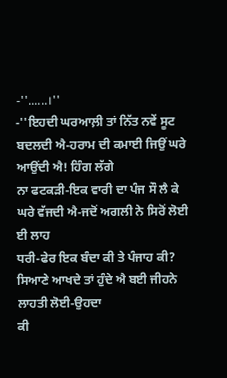-''......।''
-''ਇਹਦੀ ਘਰਆਲ਼ੀ ਤਾਂ ਨਿੱਤ ਨਵੇਂ ਸੂਟ ਬਦਲਦੀ ਐ-ਹਰਾਮ ਦੀ ਕਮਾਈ ਜਿਉਂ ਘਰੇ ਆਉਂਦੀ ਐ! ਹਿੰਗ ਲੱਗੇ
ਨਾ ਫਟਕੜੀ-ਇਕ ਵਾਰੀ ਦਾ ਪੰਜ ਸੌ ਲੈ ਕੇ ਘਰੇ ਵੱਜਦੀ ਐ-ਜਦੋਂ ਅਗਲੀ ਨੇ ਸਿਰੋਂ ਲੋਈ ਈ ਲਾਹ
ਧਰੀ-ਫੇਰ ਇਕ ਬੰਦਾ ਕੀ ਤੇ ਪੰਜਾਹ ਕੀ? ਸਿਆਣੇ ਆਖਦੇ ਤਾਂ ਹੁੰਦੇ ਐ ਬਈ ਜੀਹਨੇ ਲਾਹਤੀ ਲੋਈ-ਉਹਦਾ
ਕੀ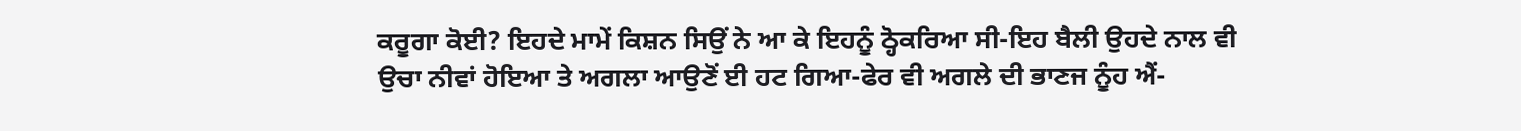ਕਰੂਗਾ ਕੋਈ? ਇਹਦੇ ਮਾਮੇਂ ਕਿਸ਼ਨ ਸਿਉਂ ਨੇ ਆ ਕੇ ਇਹਨੂੰ ਠ੍ਹੋਕਰਿਆ ਸੀ-ਇਹ ਬੈਲੀ ਉਹਦੇ ਨਾਲ ਵੀ
ਉਚਾ ਨੀਵਾਂ ਹੋਇਆ ਤੇ ਅਗਲਾ ਆਉਣੋਂ ਈ ਹਟ ਗਿਆ-ਫੇਰ ਵੀ ਅਗਲੇ ਦੀ ਭਾਣਜ ਨੂੰਹ ਐਂ-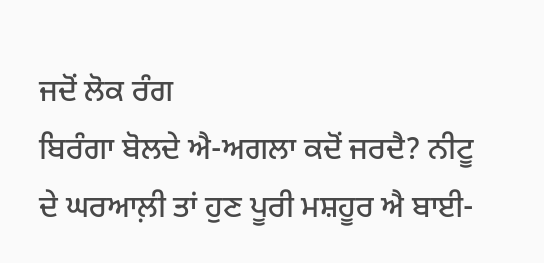ਜਦੋਂ ਲੋਕ ਰੰਗ
ਬਿਰੰਗਾ ਬੋਲਦੇ ਐ-ਅਗਲਾ ਕਦੋਂ ਜਰਦੈ? ਨੀਟੂ ਦੇ ਘਰਆਲ਼ੀ ਤਾਂ ਹੁਣ ਪੂਰੀ ਮਸ਼ਹੂਰ ਐ ਬਾਈ-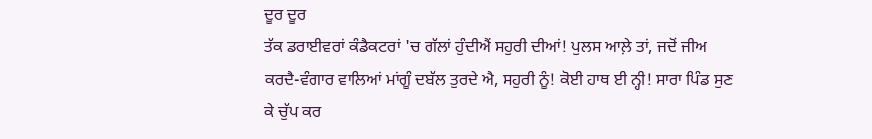ਦੂਰ ਦੂਰ
ਤੱਕ ਡਰਾਈਵਰਾਂ ਕੰਡੈਕਟਰਾਂ 'ਚ ਗੱਲਾਂ ਹੁੰਦੀਐਂ ਸਹੁਰੀ ਦੀਆਂ! ਪੁਲਸ ਆਲ਼ੇ ਤਾਂ, ਜਦੋਂ ਜੀਅ
ਕਰਦੈ-ਵੰਗਾਰ ਵਾਲਿਆਂ ਮਾਂਗੂੰ ਦਬੱਲ ਤੁਰਦੇ ਐ, ਸਹੁਰੀ ਨੂੰ! ਕੋਈ ਹਾਥ ਈ ਨ੍ਹੀ! ਸਾਰਾ ਪਿੰਡ ਸੁਣ
ਕੇ ਚੁੱਪ ਕਰ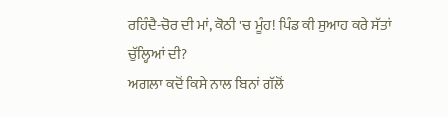ਰਹਿੰਦੈ-ਚੋਰ ਦੀ ਮਾਂ, ਕੋਠੀ 'ਚ ਮੂੰਹ! ਪਿੰਡ ਕੀ ਸੁਆਹ ਕਰੇ ਸੱਤਾਂ ਚੁੱਲ੍ਹਿਆਂ ਦੀ?
ਅਗਲਾ ਕਦੋਂ ਕਿਸੇ ਨਾਲ ਬਿਨਾਂ ਗੱਲੋਂ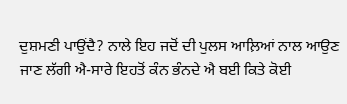ਦੁਸ਼ਮਣੀ ਪਾਉਂਦੈ? ਨਾਲੇ ਇਹ ਜਦੋਂ ਦੀ ਪੁਲਸ ਆਲ਼ਿਆਂ ਨਾਲ ਆਉਣ
ਜਾਣ ਲੱਗੀ ਐ-ਸਾਰੇ ਇਹਤੋਂ ਕੰਨ ਭੰਨਦੇ ਐ ਬਈ ਕਿਤੇ ਕੋਈ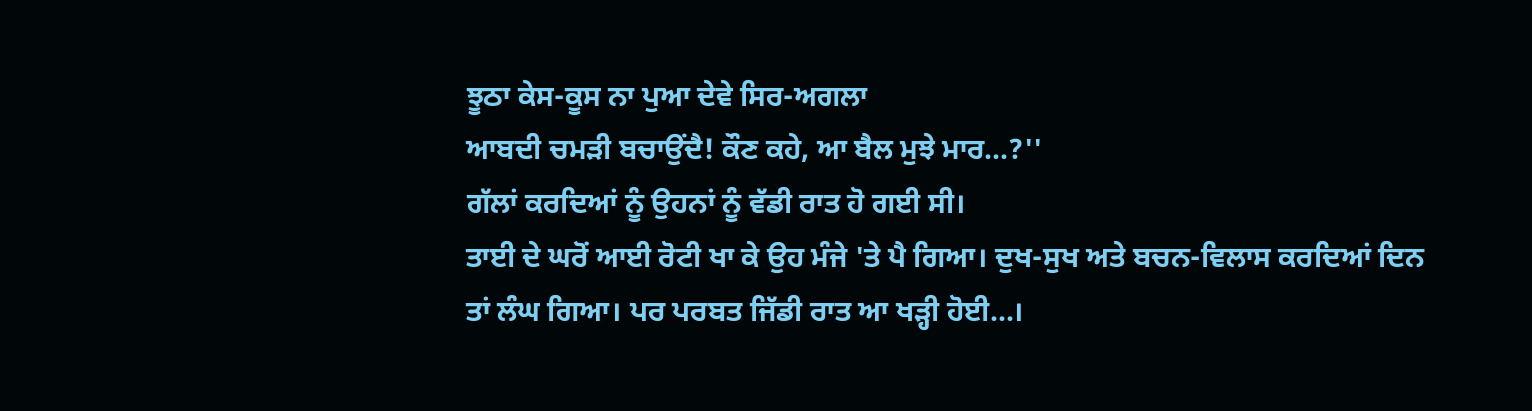ਝੂਠਾ ਕੇਸ-ਕੂਸ ਨਾ ਪੁਆ ਦੇਵੇ ਸਿਰ-ਅਗਲਾ
ਆਬਦੀ ਚਮੜੀ ਬਚਾਉਂਦੈ! ਕੌਣ ਕਹੇ, ਆ ਬੈਲ ਮੁਝੇ ਮਾਰ...?''
ਗੱਲਾਂ ਕਰਦਿਆਂ ਨੂੰ ਉਹਨਾਂ ਨੂੰ ਵੱਡੀ ਰਾਤ ਹੋ ਗਈ ਸੀ।
ਤਾਈ ਦੇ ਘਰੋਂ ਆਈ ਰੋਟੀ ਖਾ ਕੇ ਉਹ ਮੰਜੇ 'ਤੇ ਪੈ ਗਿਆ। ਦੁਖ-ਸੁਖ ਅਤੇ ਬਚਨ-ਵਿਲਾਸ ਕਰਦਿਆਂ ਦਿਨ
ਤਾਂ ਲੰਘ ਗਿਆ। ਪਰ ਪਰਬਤ ਜਿੱਡੀ ਰਾਤ ਆ ਖੜ੍ਹੀ ਹੋਈ...।